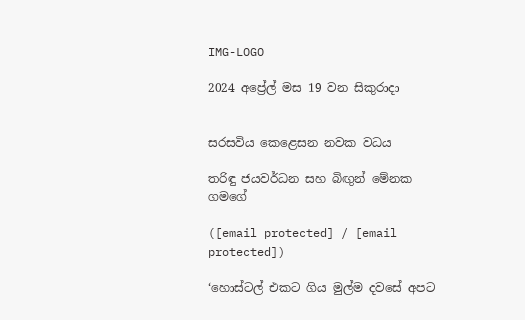IMG-LOGO

2024 අප්‍රේල් මස 19 වන සිකුරාදා


සරසවිය කෙළෙසන නවක වධය

තරිඳු ජයවර්ධන සහ බිඟුන් මේනක ගමගේ

([email protected] / [email protected])

‘හොස්ටල් එකට ගිය මුල්ම දවසේ අපට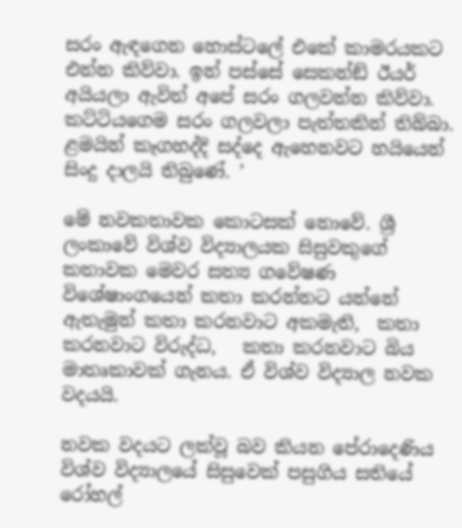සරං ඇඳගෙන හොස්ටලේ එකේ කාමරයකට එන්න කිව්වා. ඉන් පස්සේ සෙකන්ඞ් ඊයර් අයියලා ඇවිත් අපේ සරං ගලවන්න කිව්වා. කට්ටියගෙම සරං ගලවලා පැත්තකින් තිබ්බා. ළමයින් කෑගහද්දි සද්දෙ ඇහෙනවට හයියෙන් සිංදු දාලයි තිබුණේ. ’

මේ නවකතාවක කොටසක් නොවේ. ශ්‍රී ලංකාවේ විශ්ව විද්‍යාලයක සිසුවකුගේ කතාවක මෙවර සත්‍ය ගවේෂණ විශේෂාංගයෙන් කතා කරන්නට යන්නේ ඇතැමුන් කතා කරනවාට අකමැති,  කතා කරනවාට විරුද්ධ,   කතා කරනවාට බිය මාතෘකාවක් ගැනය. ඒ විශ්ව විද්‍යාල නවක වදයයි.

නවක වදයට ලක්වූ බව කියන පේරාදෙණිය විශ්ව විද්‍යාලයේ සිසුවෙක් පසුගිය සතියේ රෝහල්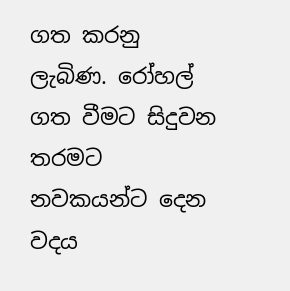ගත කරනු ලැබිණ. රෝහල් ගත වීමට සිදුවන තරමට නවකයන්ට දෙන වදය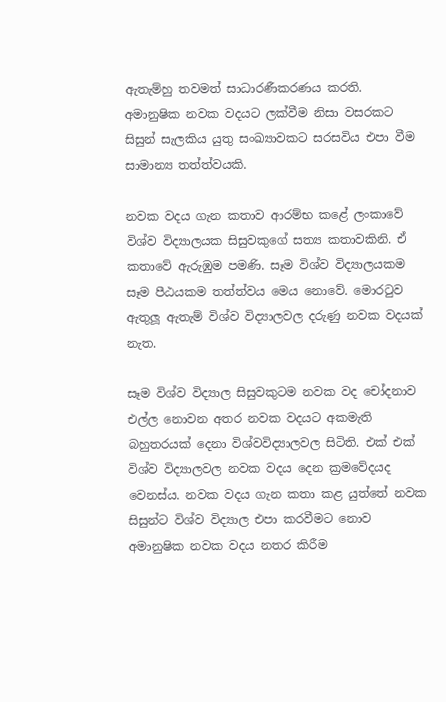ඇතැම්හු තවමත් සාධාරණීකරණය කරති.  අමානුෂික නවක වදයට ලක්වීම නිසා වසරකට සිසුන් සැලකිය යුතු සංඛ්‍යාවකට සරසවිය එපා වීම සාමාන්‍ය තත්ත්වයකි.

නවක වදය ගැන කතාව ආරම්භ කළේ ලංකාවේ විශ්ව විද්‍යාලයක සිසුවකුගේ සත්‍ය කතාවකිනි. ඒ කතාවේ ඇරුඹුම පමණි. සෑම විශ්ව විද්‍යාලයකම සෑම පීඨයකම තත්ත්වය මෙය නොවේ. මොරටුව ඇතුලූ ඇතැම් විශ්ව විද්‍යාලවල දරුණු නවක වදයක් නැත.

සෑම විශ්ව විද්‍යාල සිසුවකුටම නවක වද චෝදනාව එල්ල නොවන අතර නවක වදයට අකමැති බහුතරයක් දෙනා විශ්වවිද්‍යාලවල සිටිති. එක් එක් විශ්ව විද්‍යාලවල නවක වදය දෙන ක්‍රමවේදයද වෙනස්ය. නවක වදය ගැන කතා කළ යුත්තේ නවක සිසුන්ට විශ්ව විද්‍යාල එපා කරවීමට නොව අමානුෂික නවක වදය නතර කිරීම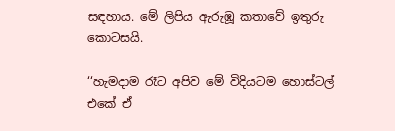සඳහාය. මේ ලිපිය ඇරුඹූ කතාවේ ඉතුරු කොටසයි.

‘‘හැමදාම රෑට අපිව මේ විදියටම හොස්ටල් එකේ ඒ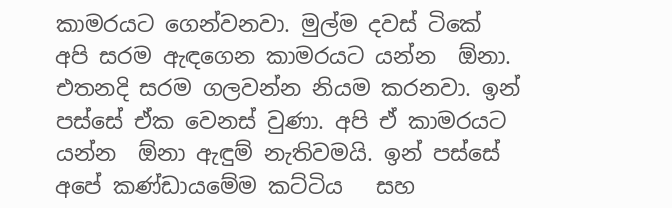කාමරයට ගෙන්වනවා. මුල්ම දවස් ටිකේ අපි සරම ඇඳගෙන කාමරයට යන්න  ඕනා. එතනදි සරම ගලවන්න නියම කරනවා. ඉන් පස්සේ ඒක වෙනස් වුණා. අපි ඒ කාමරයට යන්න  ඕනා ඇඳුම් නැතිවමයි. ඉන් පස්සේ අපේ කණ්ඩායමේම කට්ටිය   සහ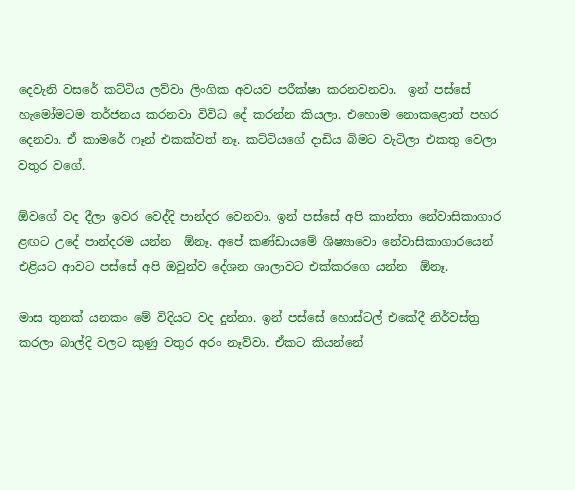දෙවැනි වසරේ කට්ටිය ලව්වා ලිංගික අවයව පරීක්ෂා කරනවනවා.  ඉන් පස්සේ හැමෝමටම තර්ජනය කරනවා විවිධ දේ කරන්න කියලා. එහොම නොකළොත් පහර දෙනවා. ඒ කාමරේ ෆෑන් එකක්වත් නෑ. කට්ටියගේ දාඩිය බිමට වැටිලා එකතු වෙලා වතුර වගේ.

ඕවගේ වද දීලා ඉවර වෙද්දි පාන්දර වෙනවා. ඉන් පස්සේ අපි කාන්තා නේවාසිකාගාර ළඟට උදේ පාන්දරම යන්න  ඕනෑ. අපේ කණ්ඩායමේ ශිෂ්‍යාවො නේවාසිකාගාරයෙන් එළියට ආවට පස්සේ අපි ඔවුන්ව දේශන ශාලාවට එක්කරගෙ යන්න  ඕනෑ.

මාස තුනක් යනකං මේ විදියට වද දුන්නා. ඉන් පස්සේ හොස්ටල් එකේදී නිර්වස්ත්‍ර කරලා බාල්දි වලට කුණු වතුර අරං නෑව්වා. ඒකට කියන්නේ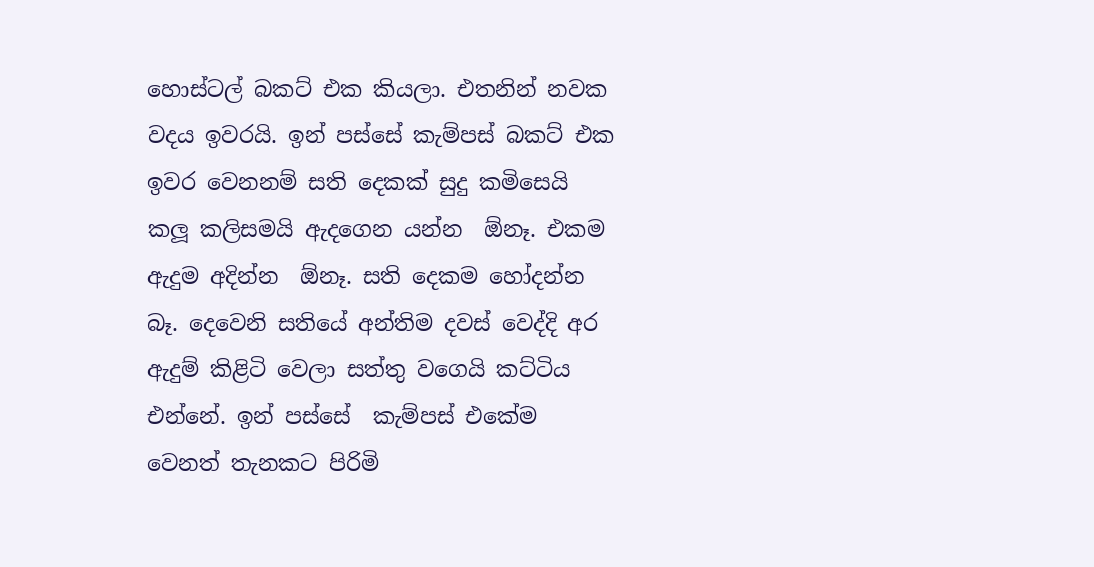හොස්ටල් බකට් එක කියලා. එතනින් නවක වදය ඉවරයි. ඉන් පස්සේ කැම්පස් බකට් එක ඉවර වෙනනම් සති දෙකක් සුදු කමිසෙයි කලූ කලිසමයි ඇදගෙන යන්න  ඕනෑ. එකම ඇදුම අදින්න  ඕනෑ. සති දෙකම හෝදන්න බෑ. දෙවෙනි සතියේ අන්තිම දවස් වෙද්දි අර ඇදුම් කිළිටි වෙලා සත්තු වගෙයි කට්ටිය එන්නේ. ඉන් පස්සේ  කැම්පස් එකේම වෙනත් තැනකට පිරිමි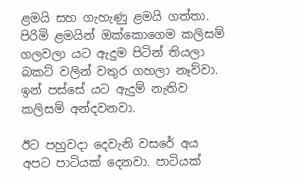ළමයි සහ ගැහැණු ළමයි ගත්තා. පිරිමි ළමයින් ඔක්කොගෙම කලිසම් ගලවලා යට ඇදුම පිටින් තියලා බකට් වලින් වතුර ගහලා නෑව්වා. ඉන් පස්සේ යට ඇදුම් නැතිව කලිසම් අන්දවනවා.

ඊට පහුවදා දෙවැනි වසරේ අය අපට පාටියක් දෙනවා. පාටියක්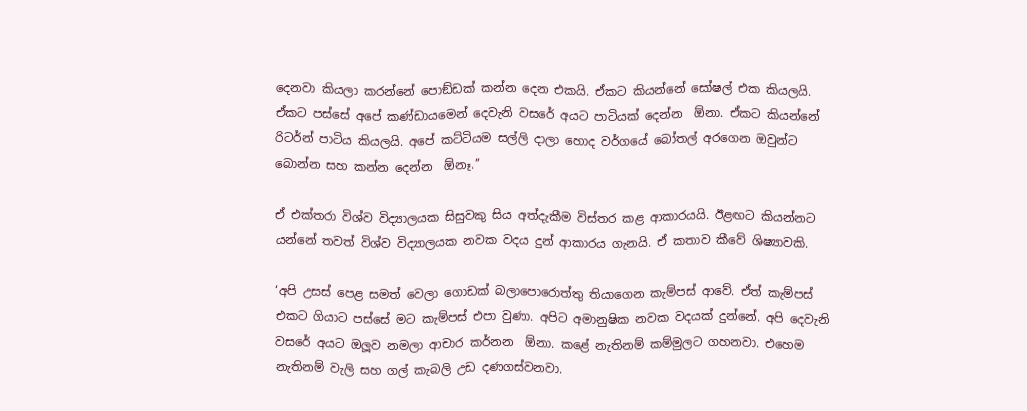දෙනවා කියලා කරන්නේ පොඞ්ඩක් කන්න දෙන එකයි. ඒකට කියන්නේ සෝෂල් එක කියලයි. ඒකට පස්සේ අපේ කණ්ඩායමෙන් දෙවැනි වසරේ අයට පාටියක් දෙන්න  ඕනා. ඒකට කියන්නේ රිටර්න් පාටිය කියලයි. අපේ කට්ටියම සල්ලි දාලා හොද වර්ගයේ බෝතල් අරගෙන ඔවුන්ට බොන්න සහ කන්න දෙන්න  ඕනෑ.’’

ඒ එක්තරා විශ්ව විද්‍යාලයක සිසුවකු සිය අත්දැකීම විස්තර කළ ආකාරයයි. ඊළඟට කියන්නට යන්නේ තවත් විශ්ව විද්‍යාලයක නවක වදය දුන් ආකාරය ගැනයි. ඒ කතාව කීවේ ශිෂ්‍යාවකි.

‘අපි උසස් පෙළ සමත් වෙලා ගොඩක් බලාපොරොත්තු තියාගෙන කැම්පස් ආවේ. ඒත් කැම්පස් එකට ගියාට පස්සේ මට කැම්පස් එපා වුණා. අපිට අමානුෂික නවක වදයක් දුන්නේ. අපි දෙවැනි වසරේ අයට ඔලූව නමලා ආචාර කර්නන  ඕනා. කළේ නැතිනම් කම්මුලට ගහනවා. එහෙම නැතිනම් වැලි සහ ගල් කැබලි උඩ දණගස්වනවා.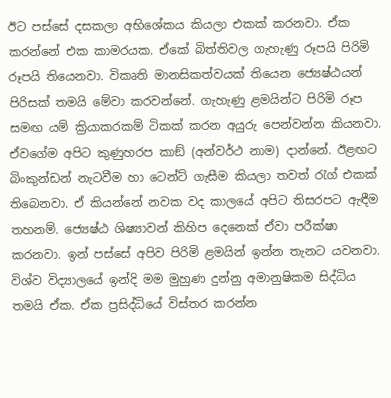ඊට පස්සේ දසකලා අභිශේකය කියලා එකක් කරනවා. ඒක කරන්නේ එක කාමරයක. ඒකේ බිත්තිවල ගැහැණු රූපයි පිරිමි රූපයි තියෙනවා. විකෘති මානසිකත්වයක් තියෙන ජ්‍යෙෂ්ඨයන් පිරිසක් තමයි මේවා කරවන්නේ. ගැහැණු ළමයින්ට පිරිමි රූප සමඟ යම් ක්‍රියාකරකම් ටිකක් කරන අයුරු පෙන්වන්න කියනවා. ඒවගේම අපිට කුණුහරප කාඞ් (අන්වර්ථ නාම) දාන්නේ. ඊළඟට බිංකුන්ඩන් නැටවීම හා ටෙන්ට් ගැසීම කියලා තවත් රැග් එකක් තිබෙනවා. ඒ කියන්නේ නවක වද කාලයේ අපිට තිසරපට ඇඳීම තහනම්. ජ්‍යෙෂ්ඨ ශිෂ්‍යාවන් කිහිප දෙනෙක් ඒවා පරීක්ෂා කරනවා. ඉන් පස්සේ අපිව පිරිමි ළමයින් ඉන්න තැනට යවනවා. විශ්ව විද්‍යාලයේ ඉන්දි මම මුහුණ දුන්නු අමානුෂිකම සිද්ධිය තමයි ඒක. ඒක ප්‍රසිද්ධියේ විස්තර කරන්න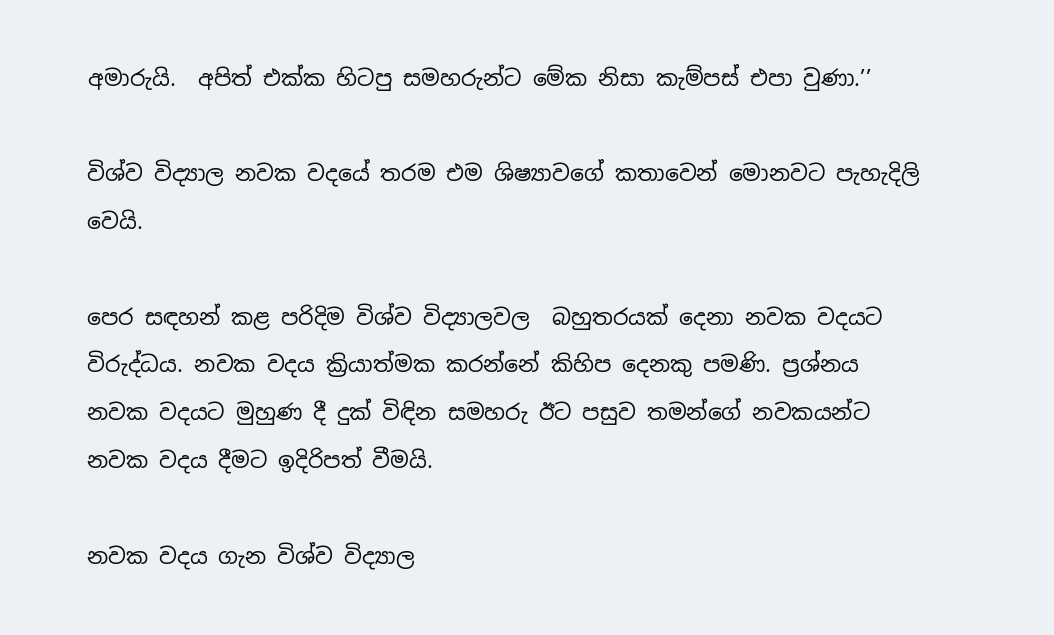අමාරුයි.  අපිත් එක්ක හිටපු සමහරුන්ට මේක නිසා කැම්පස් එපා වුණා.’’

විශ්ව විද්‍යාල නවක වදයේ තරම එම ශිෂ්‍යාවගේ කතාවෙන් මොනවට පැහැදිලි වෙයි.

පෙර සඳහන් කළ පරිදිම විශ්ව විද්‍යාලවල  බහුතරයක් දෙනා නවක වදයට විරුද්ධය. නවක වදය ක්‍රියාත්මක කරන්නේ කිහිප දෙනකු පමණි. ප්‍රශ්නය නවක වදයට මුහුණ දී දුක් විඳින සමහරු ඊට පසුව තමන්ගේ නවකයන්ට නවක වදය දීමට ඉදිරිපත් වීමයි.

නවක වදය ගැන විශ්ව විද්‍යාල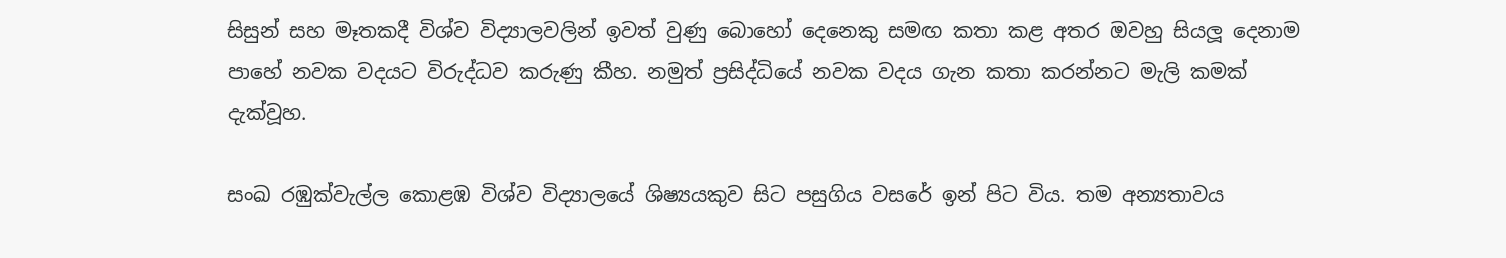සිසුන් සහ මෑතකදී විශ්ව විද්‍යාලවලින් ඉවත් වුණු බොහෝ දෙනෙකු සමඟ කතා කළ අතර ඔවහු සියලූ දෙනාම පාහේ නවක වදයට විරුද්ධව කරුණු කීහ. නමුත් ප්‍රසිද්ධියේ නවක වදය ගැන කතා කරන්නට මැලි කමක් දැක්වූහ.

සංඛ රඹුක්වැල්ල කොළඹ විශ්ව විද්‍යාලයේ ශිෂ්‍යයකුව සිට පසුගිය වසරේ ඉන් පිට විය. තම අන්‍යතාවය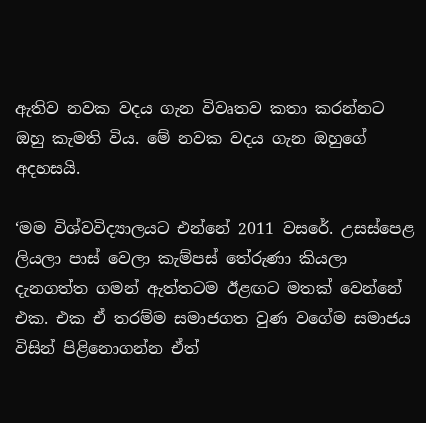ඇතිව නවක වදය ගැන විවෘතව කතා කරන්නට ඔහු කැමති විය. මේ නවක වදය ගැන ඔහුගේ අදහසයි.

‘මම විශ්වවිද්‍යාලයට එන්නේ 2011 වසරේ. උසස්පෙළ ලියලා පාස් වෙලා කැම්පස් තේරුණා කියලා දැනගත්ත ගමන් ඇත්තටම ඊළඟට මතක් වෙන්නේ එක. එක ඒ තරම්ම සමාජගත වුණ වගේම සමාජය විසින් පිළිනොගන්න ඒත්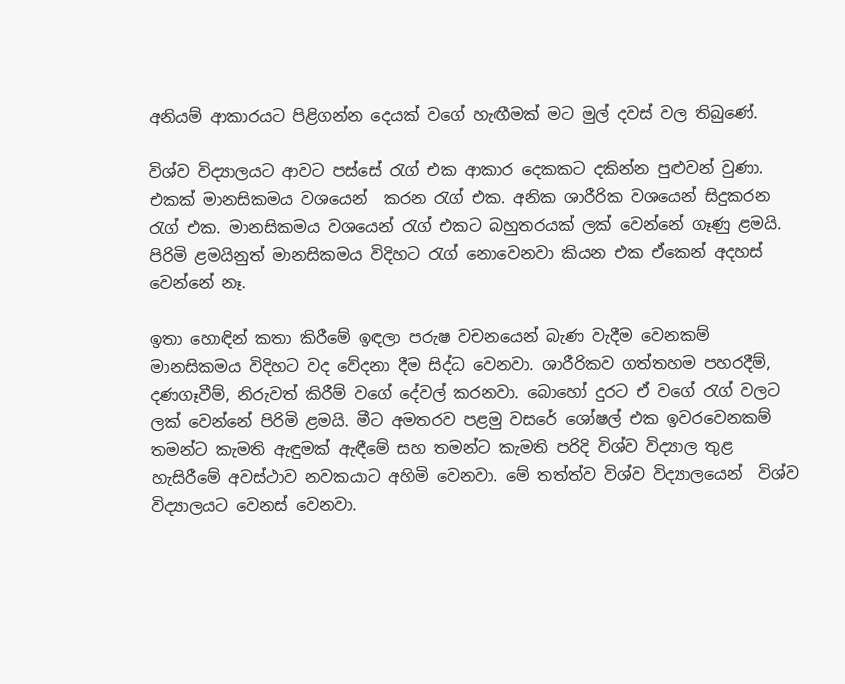අනියම් ආකාරයට පිළිගන්න දෙයක් වගේ හැඟීමක් මට මුල් දවස් වල තිබුණේ.

විශ්ව විද්‍යාලයට ආවට පස්සේ රැග් එක ආකාර දෙකකට දකින්න පුළුවන් වුණා. එකක් මානසිකමය වශයෙන්  කරන රැග් එක. අනික ශාරීරික වශයෙන් සිදුකරන රැග් එක. මානසිකමය වශයෙන් රැග් එකට බහුතරයක් ලක් වෙන්නේ ගෑණු ළමයි. පිරිමි ළමයිනුත් මානසිකමය විදිහට රැග් නොවෙනවා කියන එක ඒකෙන් අදහස් වෙන්නේ නෑ.

ඉතා හොඳින් කතා කිරීමේ ඉඳලා පරුෂ වචනයෙන් බැණ වැදීම වෙනකම් මානසිකමය විදිහට වද වේදනා දීම සිද්ධ වෙනවා. ශාරීරිකව ගත්තහම පහරදීම්, දණගෑවීම්, නිරුවත් කිරීම් වගේ දේවල් කරනවා. බොහෝ දුරට ඒ වගේ රැග් වලට ලක් වෙන්නේ පිරිමි ළමයි. මීට අමතරව පළමු වසරේ ශෝෂල් එක ඉවරවෙනකම් තමන්ට කැමති ඇඳුමක් ඇඳීමේ සහ තමන්ට කැමති පරිදි විශ්ව විද්‍යාල තුළ හැසිරීමේ අවස්ථාව නවකයාට අහිමි වෙනවා. මේ තත්ත්ව විශ්ව විද්‍යාලයෙන්  විශ්ව විද්‍යාලයට වෙනස් වෙනවා.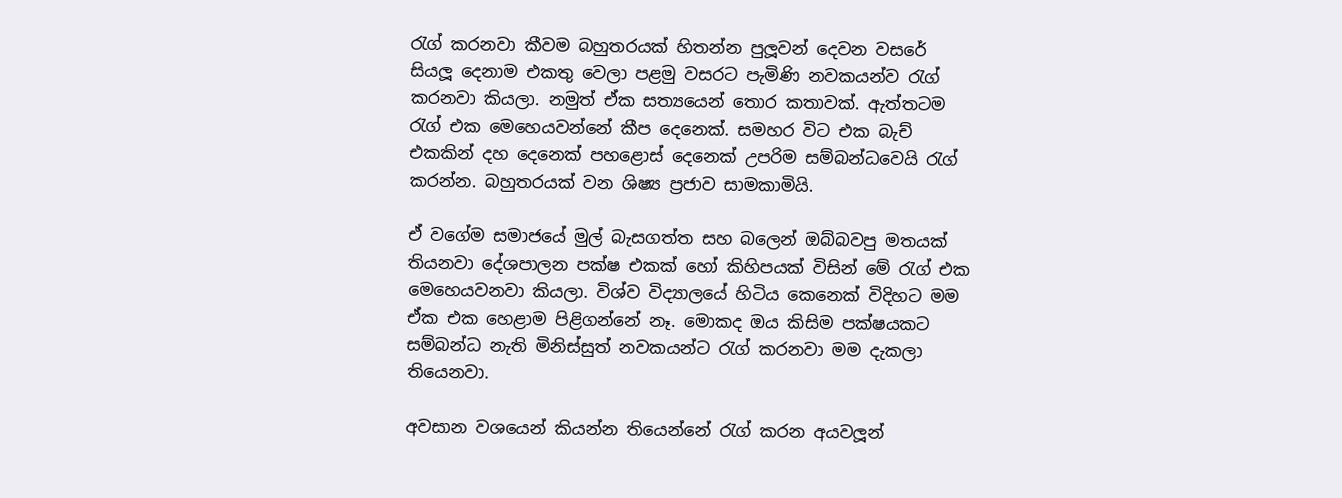රැග් කරනවා කීවම බහුතරයක් හිතන්න පුලූවන් දෙවන වසරේ සියලූ දෙනාම එකතු වෙලා පළමු වසරට පැමිණි නවකයන්ව රැග් කරනවා කියලා. නමුත් ඒක සත්‍යයෙන් තොර කතාවක්. ඇත්තටම රැග් එක මෙහෙයවන්නේ කීප දෙනෙක්. සමහර විට එක බැච් එකකින් දහ දෙනෙක් පහළොස් දෙනෙක් උපරිම සම්බන්ධවෙයි රැග් කරන්න. බහුතරයක් වන ශිෂ්‍ය ප්‍රජාව සාමකාමියි.

ඒ වගේම සමාජයේ මුල් බැසගත්ත සහ බලෙන් ඔබ්බවපු මතයක් තියනවා දේශපාලන පක්ෂ එකක් හෝ කිහිපයක් විසින් මේ රැග් එක මෙහෙයවනවා කියලා. විශ්ව විද්‍යාලයේ හිටිය කෙනෙක් විදිහට මම ඒක එක හෙළාම පිළිගන්නේ නෑ. මොකද ඔය කිසිම පක්ෂයකට සම්බන්ධ නැති මිනිස්සුත් නවකයන්ට රැග් කරනවා මම දැකලා තියෙනවා.

අවසාන වශයෙන් කියන්න තියෙන්නේ රැග් කරන අයවලූන්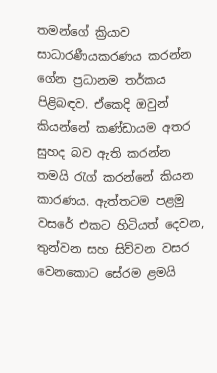තමන්ගේ ක්‍රියාව සාධාරණීයකරණය කරන්න ගේන ප්‍රධානම තර්කය පිළිබඳව. ඒකෙදි ඔවුන් කියන්නේ කණ්ඩායම අතර සුහද බව ඇති කරන්න     තමයි රැග් කරන්නේ කියන කාරණය. ඇත්තටම පළමු වසරේ එකට හිටියත් දෙවන, තුන්වන සහ සිව්වන වසර වෙනකොට සේරම ළමයි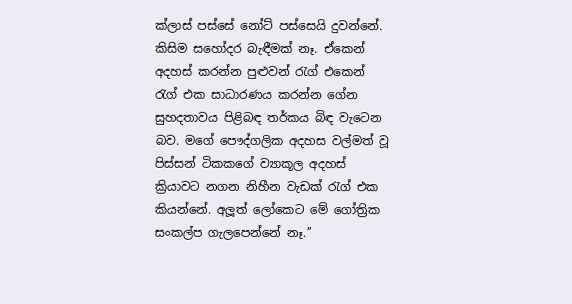ක්ලාස් පස්සේ නෝට් පස්සෙයි දුවන්නේ. කිසිම සහෝදර බැඳීමක් නෑ. ඒකෙන් අදහස් කරන්න පුළුවන් රැග් එකෙන් රැග් එක සාධාරණය කරන්න ගේන සුහදතාවය පිළිබඳ තර්කය බිඳ වැටෙන බව. මගේ පෞද්ගලික අදහස වල්මත් වූ පිස්සන් ටිකකගේ ව්‍යාකූල අදහස් ක්‍රියාවට නගන නිහීන වැඩක් රැග් එක කියන්නේ. අලූත් ලෝකෙට මේ ගෝත්‍රික සංකල්ප ගැලපෙන්නේ නෑ.’’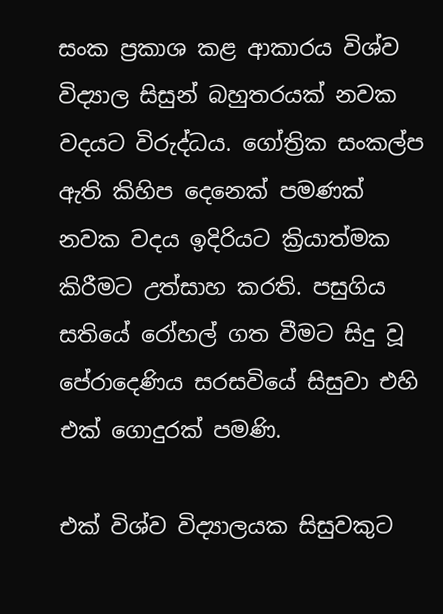සංක ප්‍රකාශ කළ ආකාරය විශ්ව විද්‍යාල සිසුන් බහුතරයක් නවක වදයට විරුද්ධය. ගෝත්‍රික සංකල්ප ඇති කිහිප දෙනෙක් පමණක් නවක වදය ඉදිරියට ක්‍රියාත්මක කිරීමට උත්සාහ කරති. පසුගිය සතියේ රෝහල් ගත වීමට සිදු වූ පේරාදෙණිය සරසවියේ සිසුවා එහි එක් ගොදුරක් පමණි.

එක් විශ්ව විද්‍යාලයක සිසුවකුට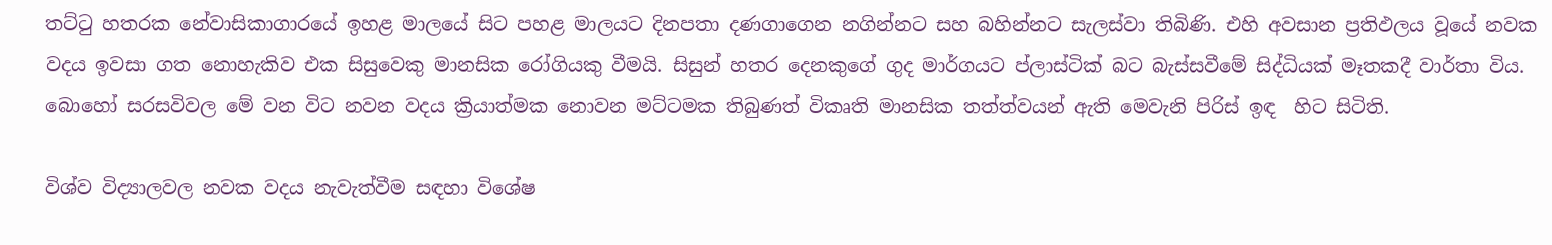තට්ටු හතරක නේවාසිකාගාරයේ ඉහළ මාලයේ සිට පහළ මාලයට දිනපතා දණගාගෙන නගින්නට සහ බහින්නට සැලස්වා තිබිණි. එහි අවසාන ප්‍රතිඵලය වූයේ නවක වදය ඉවසා ගත නොහැකිව එක සිසුවෙකු මානසික රෝගියකු වීමයි. සිසුන් හතර දෙනකුගේ ගුද මාර්ගයට ප්ලාස්ටික් බට බැස්සවීමේ සිද්ධියක් මෑතකදී වාර්තා විය.  බොහෝ සරසවිවල මේ වන විට නවන වදය ක්‍රියාත්මක නොවන මට්ටමක තිබුණත් විකෘති මානසික තත්ත්වයන් ඇති මෙවැනි පිරිස් ඉඳ  හිට සිටිති.

විශ්ව විද්‍යාලවල නවක වදය නැවැත්වීම සඳහා විශේෂ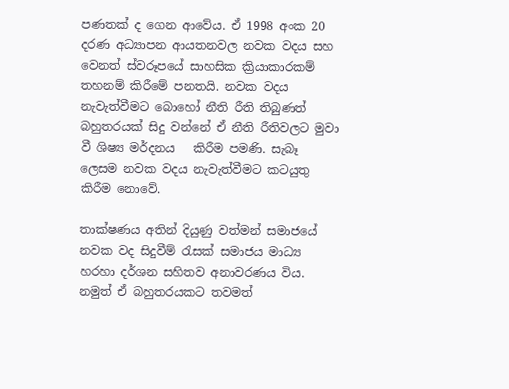පණතක් ද ගෙන ආවේය. ඒ 1998 අංක 20 දරණ අධ්‍යාපන ආයතනවල නවක වදය සහ වෙනත් ස්වරූපයේ සාහසික ක්‍රියාකාරකම් තහනම් කිරීමේ පනතයි. නවක වදය නැවැත්වීමට බොහෝ නීති රීති තිබුණත් බහුතරයක් සිදු වන්නේ ඒ නීති රීතිවලට මුවා වී ශිෂ්‍ය මර්දනය   කිරීම පමණි. සැබෑ ලෙසම නවක වදය නැවැත්වීමට කටයුතු කිරීම නොවේ.

තාක්ෂණය අතින් දියුණු වත්මන් සමාජයේ නවක වද සිදුවීම් රැසක් සමාජය මාධ්‍ය හරහා දර්ශන සහිතව අනාවරණය විය.  නමුත් ඒ බහුතරයකට තවමත්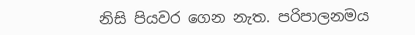නිසි පියවර ගෙන නැත. පරිපාලනමය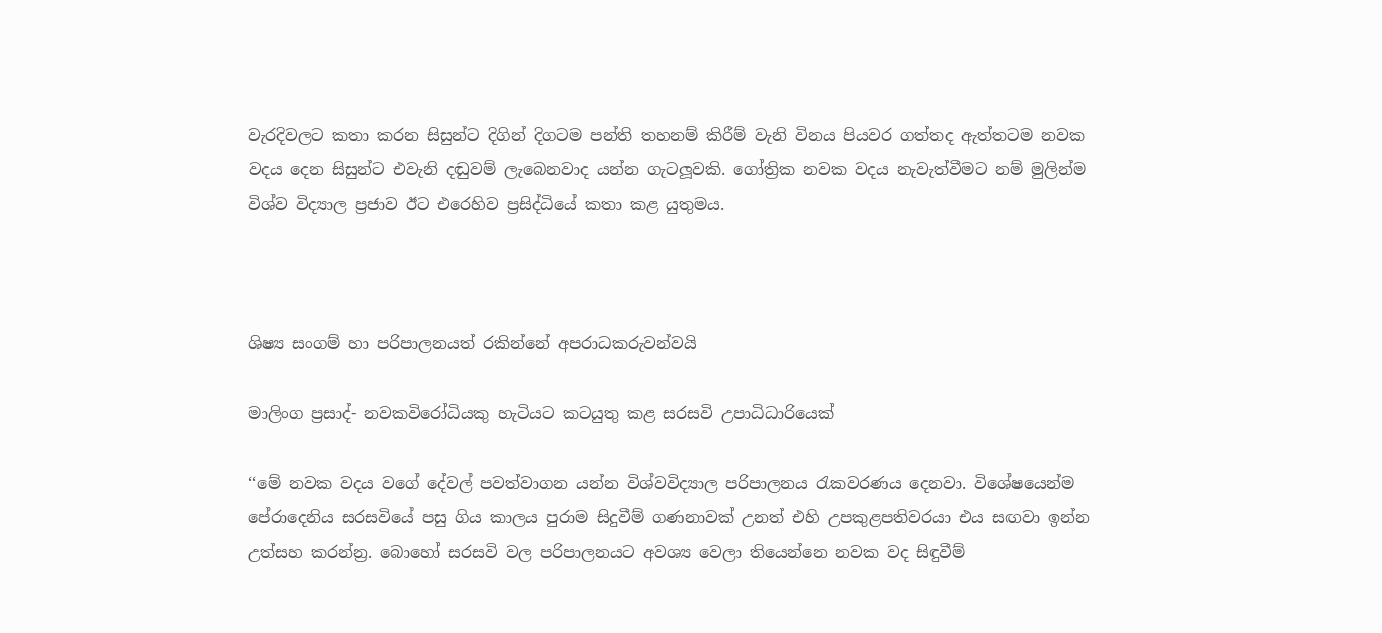වැරදිවලට කතා කරන සිසුන්ට දිගින් දිගටම පන්ති තහනම් කිරීම් වැනි විනය පියවර ගත්තද ඇත්තටම නවක වදය දෙන සිසුන්ට එවැනි දඬුවම් ලැබෙනවාද යන්න ගැටලූවකි. ගෝත්‍රික නවක වදය නැවැත්වීමට නම් මුලින්ම විශ්ව විද්‍යාල ප්‍රජාව ඊට එරෙහිව ප්‍රසිද්ධියේ කතා කළ යුතුමය.



ශිෂ්‍ය සංගම් හා පරිපාලනයත් රකින්නේ අපරාධකරුවන්වයි

මාලිංග ප්‍රසාද්- නවකවිරෝධියකු හැටියට කටයුතු කළ සරසවි උපාධිධාරියෙක්

‘‘මේ නවක වදය වගේ දේවල් පවත්වාගන යන්න විශ්වවිද්‍යාල පරිපාලනය රැකවරණය දෙනවා. විශේෂයෙන්ම පේරාදෙනිය සරසවියේ පසු ගිය කාලය පුරාම සිදුවීම් ගණනාවක් උනත් එහි උපකුළපතිවරයා එය සඟවා ඉන්න උත්සහ කරන්න්‍ර. බොහෝ සරසවි වල පරිපාලනයට අවශ්‍ය වෙලා තියෙන්නෙ නවක වද සිඳුවීම්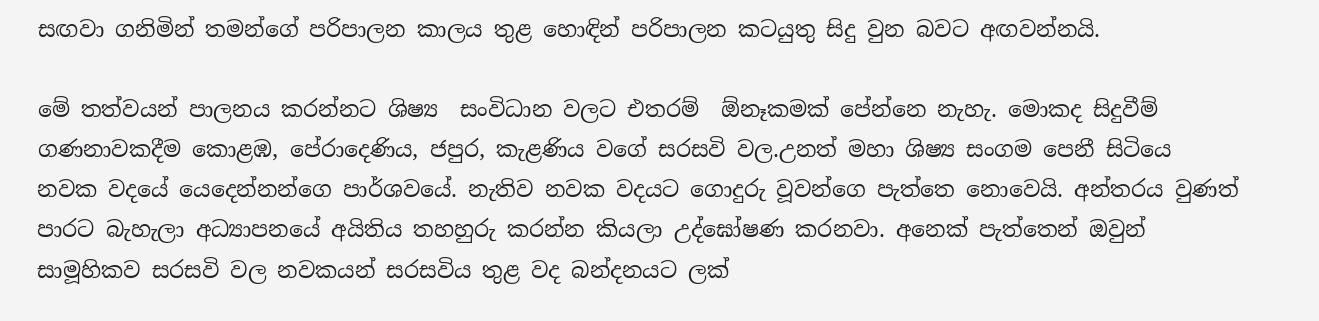සඟවා ගනිමින් තමන්ගේ පරිපාලන කාලය තුළ හොඳින් පරිපාලන කටයුතු සිදු වුන බවට අඟවන්නයි.

මේ තත්වයන් පාලනය කරන්නට ශිෂ්‍ය  සංවිධාන වලට එතරම්  ඕනෑකමක් පේන්නෙ නැහැ. මොකද සිදුවීම් ගණනාවකදීම කොළඹ, පේරාදෙණිය, ජපුර, කැළණිය වගේ සරසවි වල.උනත් මහා ශිෂ්‍ය සංගම පෙනී සිටියෙ නවක වදයේ යෙදෙන්නන්ගෙ පාර්ශවයේ. නැතිව නවක වදයට ගොදුරු වූවන්ගෙ පැත්තෙ නොවෙයි. අන්තරය වුණත් පාරට බැහැලා අධ්‍යාපනයේ අයිතිය තහහුරු කරන්න කියලා උද්ඝෝෂණ කරනවා. අනෙක් පැත්තෙන් ඔවුන් සාමූහිකව සරසවි වල නවකයන් සරසවිය තුළ වද බන්දනයට ලක්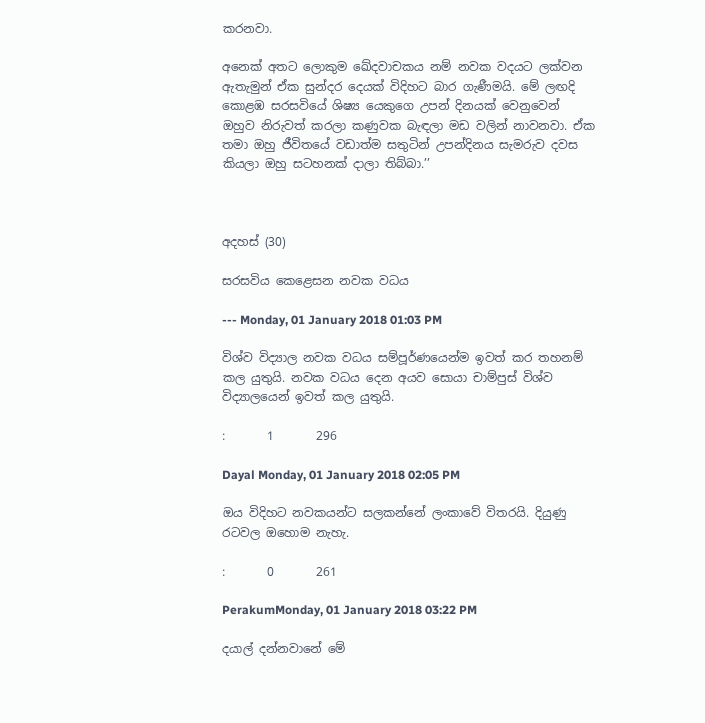කරනවා.

අනෙක් අතට ලොකුම ඛේදවාචකය නම් නවක වදයට ලක්වන ඇතැමුන් ඒක සුන්දර දෙයක් විදිහට බාර ගැණීමයි. මේ ලඟදි කොළඹ සරසවියේ ශිෂ්‍ය යෙකුගෙ උපන් දිනයක් වෙනුවෙන් ඔහුව නිරුවත් කරලා කණුවක බැඳලා මඩ වලින් නාවනවා. ඒක තමා ඔහු ජීවිතයේ වඩාත්ම සතුටින් උපන්දිනය සැමරුව දවස කියලා ඔහු සටහනක් දාලා තිබ්බා.’’



අදහස් (30)

සරසවිය කෙළෙසන නවක වධය

--- Monday, 01 January 2018 01:03 PM

විශ්ව විද්‍යාල නවක වධය සම්පූර්ණයෙන්ම ඉවත් කර තහනම් කල යුතුයි. නවක වධය දෙන අයව සොයා චාම්පුස් විශ්ව විද්‍යාලයෙන් ඉවත් කල යුතුයි.

:       1       296

Dayal Monday, 01 January 2018 02:05 PM

ඔය විදිහට නවකයන්ට සලකන්නේ ලංකාවේ විතරයි. දියුණු රටවල ඔහොම නැහැ.

:       0       261

PerakumMonday, 01 January 2018 03:22 PM

දයාල් දන්නවානේ මේ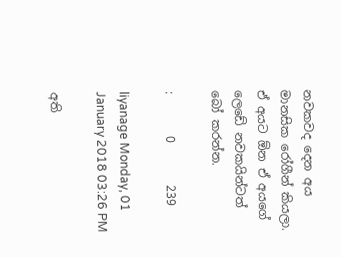නවකවද දෙන අය මානසික රෝගීන් කියලා. ඒ අයට ඕන ඒ අයගේ ලෙඩේ නවකයින්ටත් බෝ කරන්න.

:       0       239

liyanage Monday, 01 January 2018 03:26 PM

අති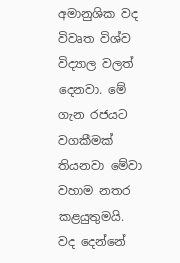අමානුශික වද විවෘත විශ්ව විද්‍යාල වලත් දෙනවා. මේ ගැන රජයට වගකීමක් තියනවා මේවා වහාම නතර කළයුතුමයි. වද දෙන්නේ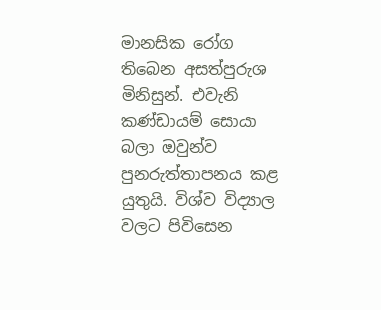මානසික රෝග තිබෙන අසත්පුරුශ මිනිසුන්. එවැනි කණ්ඩායම් සොයා බලා ඔවුන්ව පුනරුත්තාපනය කළ යුතුයි. විශ්ව විද්‍යාල වලට පිවිසෙන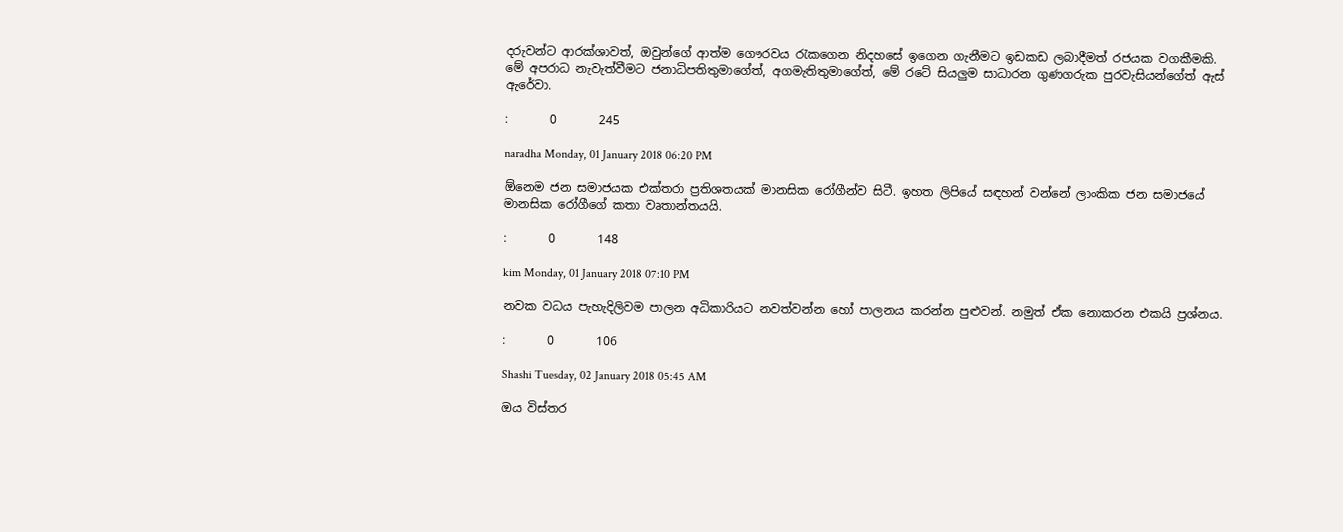දරුවන්ට ආරක්ශාවත්, ඔවුන්ගේ ආත්ම ගෞරවය රැකගෙන නිදහසේ ඉගෙන ගැනීමට ඉඩකඩ ලබාදීමත් රජයක වගකීමකි. මේ අපරාධ නැවැත්වීමට ජනාධිපතිතුමාගේත්, අගමැතිතුමාගේත්, මේ රටේ සියලුම සාධාරන ගුණගරුක පුරවැසියන්ගේත් ඇස් ඇරේවා.

:       0       245

naradha Monday, 01 January 2018 06:20 PM

ඕනෙම ජන සමාජයක එක්තරා ප්‍රතිශතයක් මානසික රෝගීන්ව සිටී. ඉහත ලිපියේ සඳහන් වන්නේ ලාංකික ජන සමාජයේ මානසික රෝගීගේ කතා වෘතාන්තයයි.

:       0       148

kim Monday, 01 January 2018 07:10 PM

නවක වධය පැහැදිලිවම පාලන අධිකාරියට නවත්වන්න හෝ පාලනය කරන්න පුළුවන්. නමුත් ඒක නොකරන එකයි ප්‍රශ්නය.

:       0       106

Shashi Tuesday, 02 January 2018 05:45 AM

ඔය විස්තර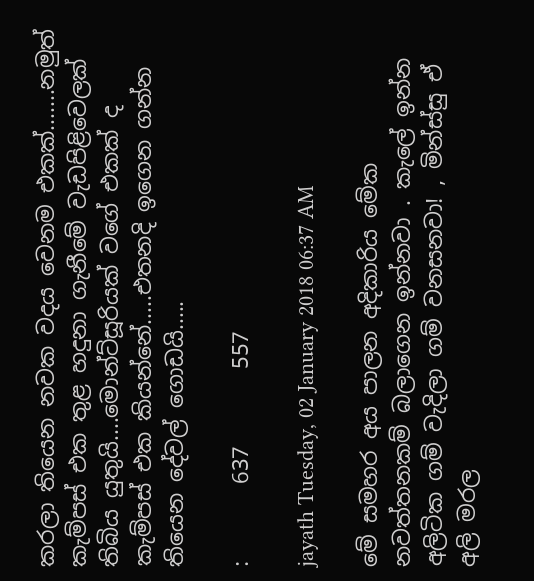කරලා තියෙන නවක වදය වෙනම එකක්.......නමුත් කැම්පස් එක තුළ හදුනා ගැනීමේ වැඩපිළිවෙලක් තිබිය යුතුයි....මොන්ට්සූරියක් වගේ එකක් ද කැම්පස් එක කියන්නේ.....එතනදි ඉගෙන ගන්න තියෙන දේවල් ගොඩයි.....

:       637       557

jayath Tuesday, 02 January 2018 06:37 AM

මේ සමහර අය පාලන අදිකාරිය මේක නවත්තනකම් බලාගෙන ඉන්නවා . කැලේ ඉන්න අලිටික ගම් වැදිලා ගම් වනසනවා! , මින්ස්සු ඒ අලි මරල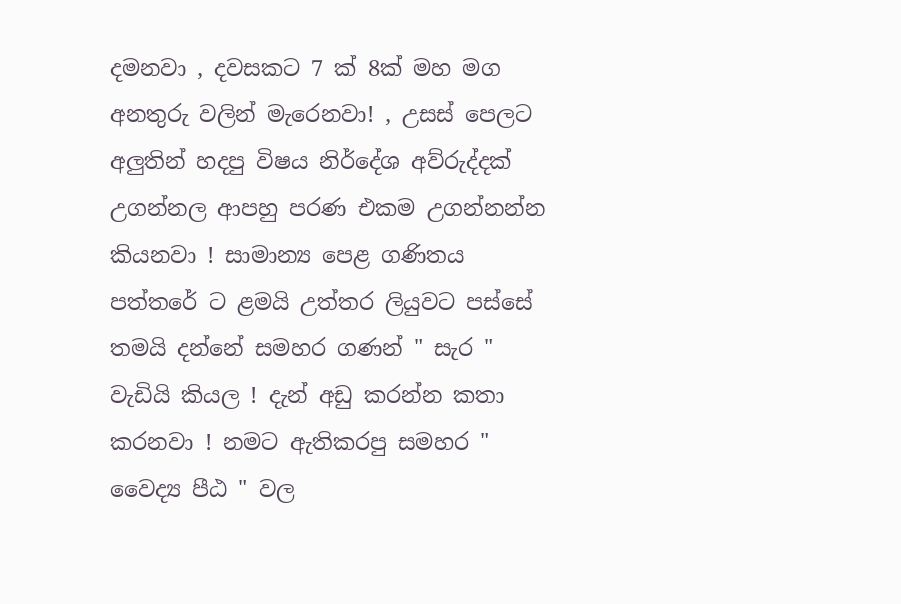දමනවා , දවසකට 7 ක් 8ක් මහ මග අනතුරු වලින් මැරෙනවා! , උසස් පෙලට අලුතින් හදපු විෂය නිර්දේශ අව්රුද්දක් උගන්නල ආපහු පරණ එකම උගන්නන්න කියනවා ! සාමාන්‍ය පෙළ ගණිතය පත්තරේ ට ළමයි උත්තර ලියුවට පස්සේ තමයි දන්නේ සමහර ගණන් " සැර " වැඩියි කියල ! දැන් අඩු කරන්න කතා කරනවා ! නමට ඇතිකරපු සමහර " වෛද්‍ය පීඨ " වල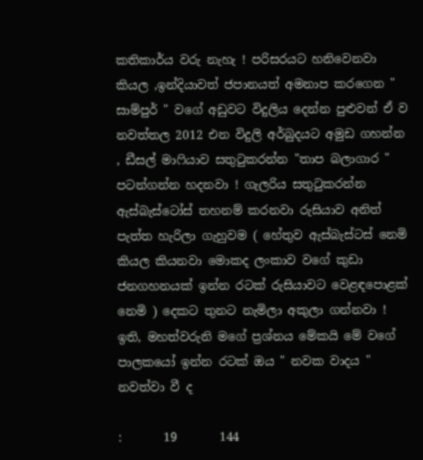කතිකාර්ය වරු නැහැ ! පරිසරයට හනිවෙනවා කියල ,ඉන්දියාවත් ජපානයත් අමනාප කරගෙන " සාම්පුර් " වගේ අඩුවට විදුලිය දෙන්න පුළුවන් ඒ ව නවත්තල 2012 එන විදුලි අර්බුදයට අමුඩ ගහන්න , ඩීසල් මාෆියාව සතුටුකරන්න "තාප බලාගාර " පටන්ගන්න හදනවා ! ගැලරිය සතුටුකරන්න ඇස්බැස්ටෝස් තහනම් කරනවා රුසියාව අනිත් පැත්ත හැරිලා ගැහුවම ( හේතුව ඇස්බැස්ටස් නෙමි කියල කියනවා මොකද ලංකාව වගේ කුඩා ජනගහනයක් ඉන්න රටක් රුසියාවට වෙළඳපොළක් නෙමි ) දෙකට තුනට නැමිලා අකුලා ගන්නවා ! ඉති, මහත්වරුනි මගේ ප්‍රශ්නය මේකයි මේ වගේ පාලකයෝ ඉන්න රටක් ඔය " නවක වාදය " නවත්වා වී ද

:       19       144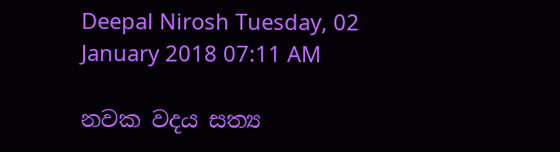Deepal Nirosh Tuesday, 02 January 2018 07:11 AM

නවක වදය සත්‍ය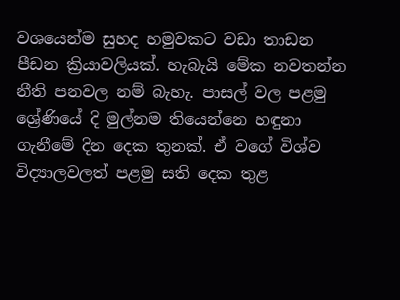වශයෙන්ම සුහද හමුවකට වඩා තාඩන පීඩන ක්‍රියාවලියක්. හැබැයි මේක නවතන්න නීති පනවල නම් බැහැ. පාසල් වල පළමු ශ්‍රේණියේ දි මුල්නම තියෙන්නෙ හඳුනා ගැනීමේ දින දෙක තුනක්. ඒ වගේ විශ්ව විද්‍යාලවලත් පළමු සති දෙක තුළ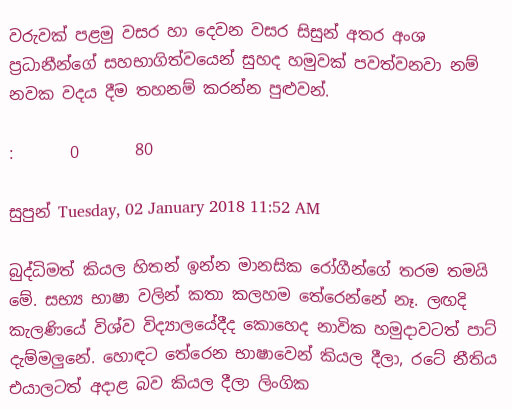වරුවක් පළමු වසර හා දෙවන වසර සිසුන් අතර අංශ ප්‍ර‍ධානීන්ගේ සහභාගිත්වයෙන් සුහද හමුවක් පවත්වනවා නම් නවක වදය දීම තහනම් කරන්න පුළුවන්.

:       0       80

සුපුන් Tuesday, 02 January 2018 11:52 AM

බුද්ධිමත් කියල හිතන් ඉන්න මානසික රෝගීන්ගේ තරම තමයි මේ. සභ්‍ය භාෂා වලින් කතා කලහම තේරෙන්නේ නෑ. ලඟදි කැලණියේ විශ්ව විද්‍යාලයේදීද කොහෙද නාවික හමුදාවටත් පාට් දැම්මලුනේ. හොඳට තේරෙන භාෂාවෙන් කියල දීලා, රටේ නීතිය එයාලටත් අදාළ බව කියල දීලා ලිංගික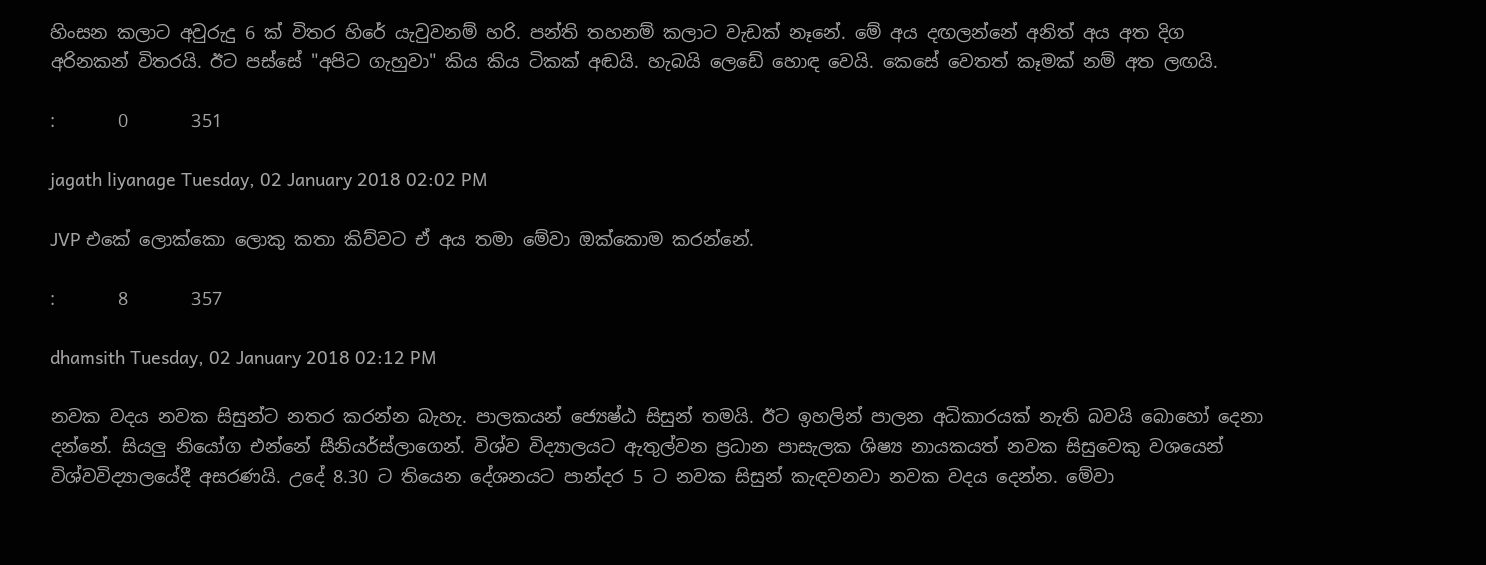හිංසන කලාට අවුරුදු 6 ක් විතර හිරේ යැවුවනම් හරි. පන්ති තහනම් කලාට වැඩක් නෑනේ. මේ අය දඟලන්නේ අනිත් අය අත දිග අරිනකන් විතරයි. ඊට පස්සේ "අපිට ගැහුවා" කිය කිය ටිකක් අඬයි. හැබයි ලෙඩේ හොඳ වෙයි. කෙසේ වෙතත් කෑමක් නම් අත ලඟයි.

:       0       351

jagath liyanage Tuesday, 02 January 2018 02:02 PM

JVP එකේ ලොක්කො ලොකු කතා කිව්වට ඒ අය තමා මේවා ඔක්කොම කරන්නේ.

:       8       357

dhamsith Tuesday, 02 January 2018 02:12 PM

නවක වදය නවක සිසුන්ට නතර කරන්න බැහැ. පාලකයන් ජ්‍යෙෂ්ඨ සිසුන් තමයි. ඊට ඉහලින් පාලන අධිකාරයක් නැති බවයි බොහෝ දෙනා දන්නේ. සියලු නියෝග එන්නේ සීනියර්ස්ලාගෙන්. විශ්ව විද්‍යාලයට ඇතුල්වන ප්‍රධාන පාසැලක ශිෂ්‍ය නායකයත් නවක සිසුවෙකු වශයෙන් විශ්වවිද්‍යාලයේදී අසරණයි. උදේ 8.30 ට තියෙන දේශනයට පාන්දර 5 ට නවක සිසුන් කැඳවනවා නවක වදය දෙන්න. මේවා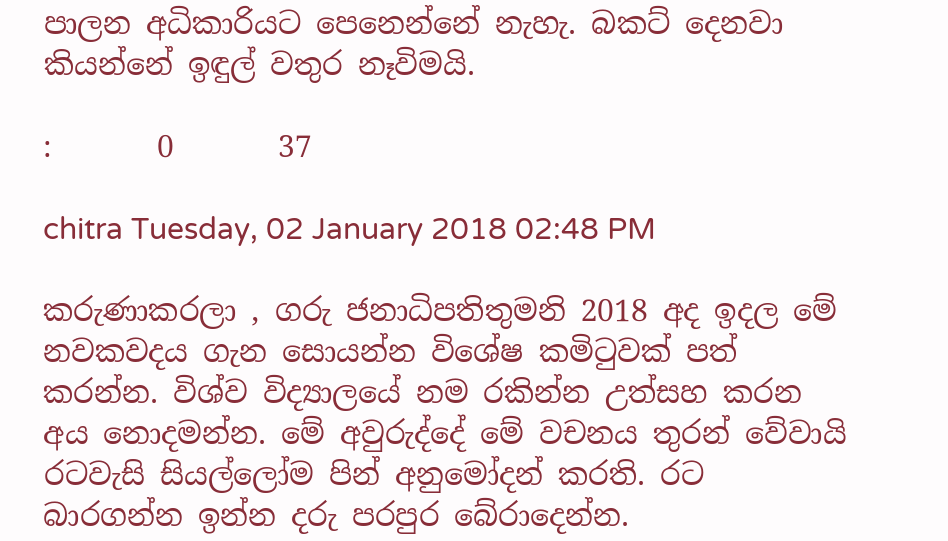පාලන අධිකාරියට පෙනෙන්නේ නැහැ. බකට් දෙනවා කියන්නේ ඉඳුල් වතුර නෑවිමයි.

:       0       37

chitra Tuesday, 02 January 2018 02:48 PM

කරුණාකරලා , ගරු ජනාධිපතිතුමනි 2018 අද ඉදල මේ නවකවදය ගැන සොයන්න විශේෂ කමිටුවක් පත් කරන්න. විශ්ව විද්‍යාලයේ නම රකින්න උත්සහ කරන අය නොදමන්න. මේ අවුරුද්දේ මේ වචනය තුරන් වේවායි රටවැසි සියල්ලෝම පින් අනුමෝදන් කරති. රට බාරගන්න ඉන්න දරු පරපුර බේරාදෙන්න.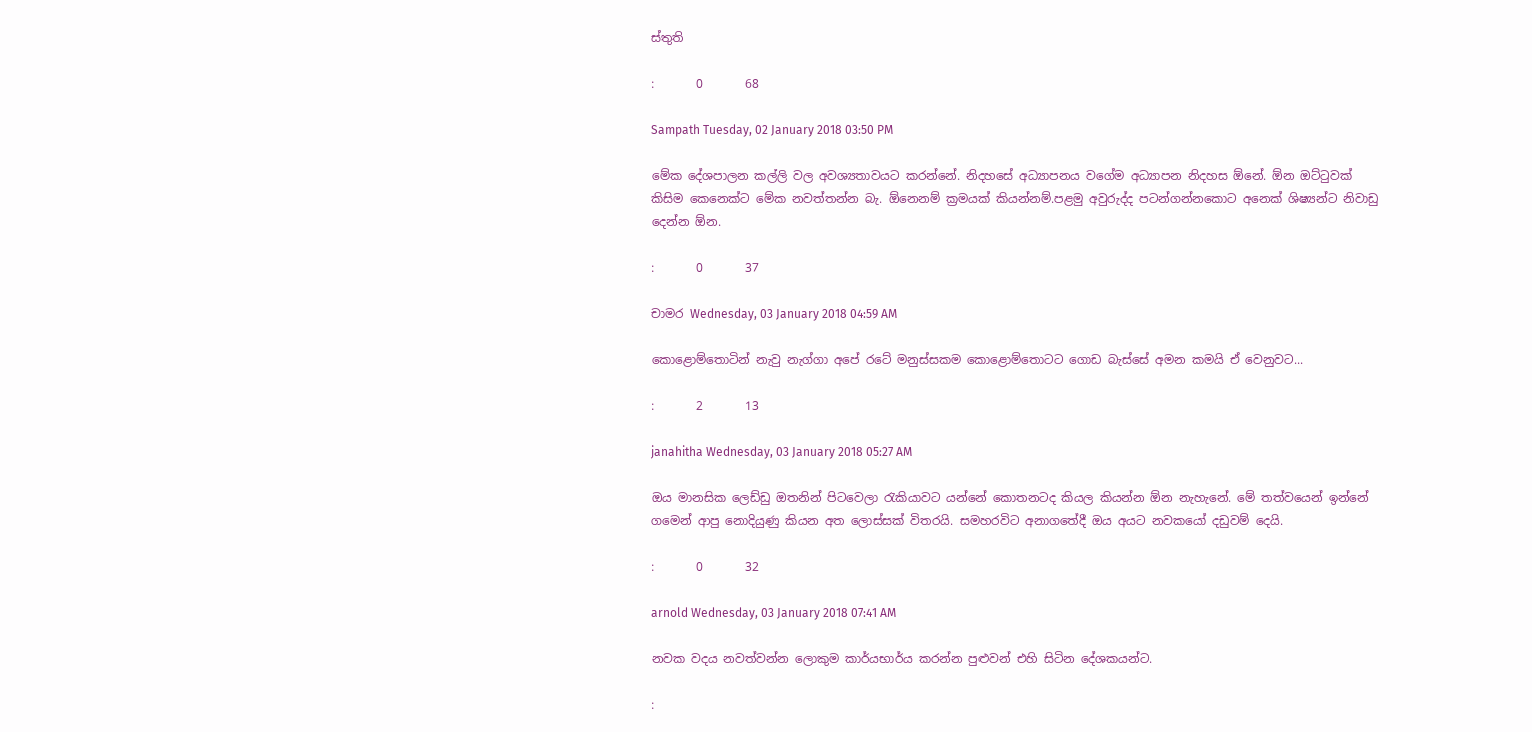ස්තුති

:       0       68

Sampath Tuesday, 02 January 2018 03:50 PM

මේක දේශපාලන කල්ලි වල අවශ්‍යතාවයට කරන්නේ. නිදහසේ අධ්‍යාපනය වගේම අධ්‍යාපන නිදහස ඕනේ. ඕන ඔට්ටුවක් කිසිම කෙනෙක්ට මේක නවත්තන්න බැ. ඕනෙනම් ක්‍රමයක් කියන්නම්.පළමු අවුරුද්ද පටන්ගන්නකොට අනෙක් ශිෂ්‍යන්ට නිවාඩු දෙන්න ඕන.

:       0       37

චාමර Wednesday, 03 January 2018 04:59 AM

කොළොම්තොටින් නැවු නැග්ගා අපේ රටේ මනුස්සකම කොළොම්තොටට ගොඩ බැස්සේ අමන කමයි ඒ වෙනුවට...

:       2       13

janahitha Wednesday, 03 January 2018 05:27 AM

ඔය මානසික ලෙඩ්ඩු ඔතනින් පිටවෙලා රැකියාවට යන්නේ කොතනටද කියල කියන්න ඕන නැහැනේ. මේ තත්වයෙන් ඉන්නේ ගමෙන් ආපු නොදියුණු කියන අත ලොස්සක් විතරයි. සමහරවිට අනාගතේදී ඔය අයට නවකයෝ දඩුවම් දෙයි.

:       0       32

arnold Wednesday, 03 January 2018 07:41 AM

නවක වදය නවත්වන්න ලොකුම කාර්යභාර්ය කරන්න පුළුවන් එහි සිටින දේශකයන්ට.

: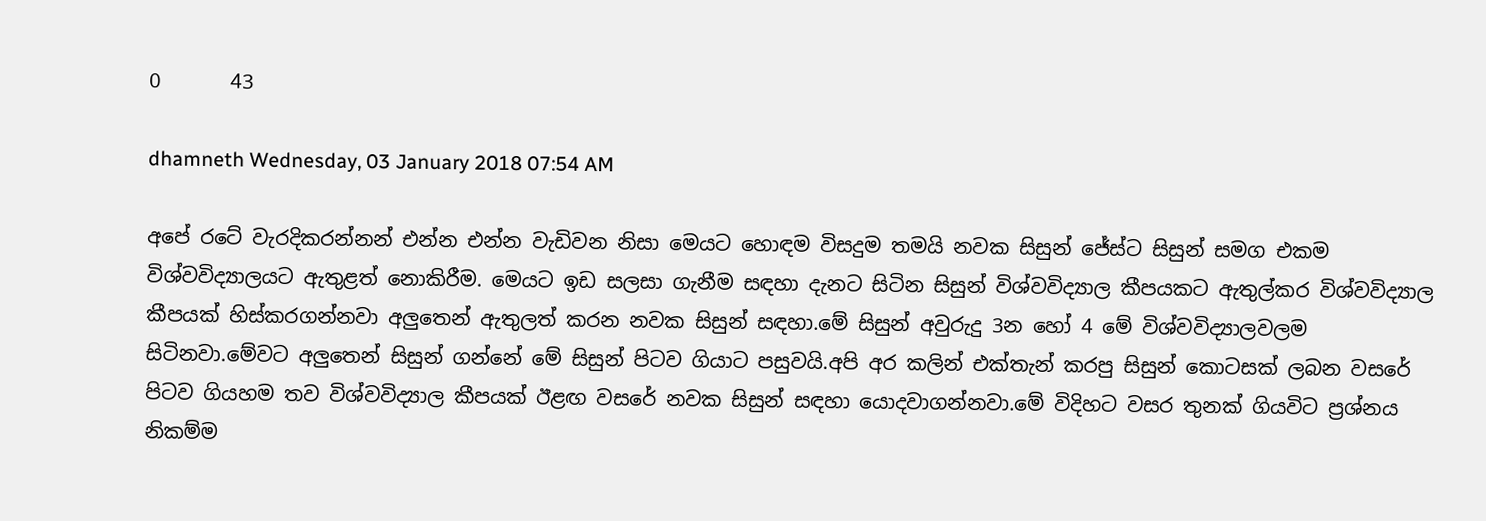0       43

dhamneth Wednesday, 03 January 2018 07:54 AM

අපේ රටේ වැරදිකරන්නන් එන්න එන්න වැඩිවන නිසා මෙයට හොඳම විසදුම තමයි නවක සිසුන් ජේස්ට සිසුන් සමග එකම විශ්වවිද්‍යාලයට ඇතුළත් නොකිරීම. මෙයට ඉඩ සලසා ගැනීම සඳහා දැනට සිටින සිසුන් විශ්වවිද්‍යාල කීපයකට ඇතුල්කර විශ්වවිද්‍යාල කීපයක් හිස්කරගන්නවා අලුතෙන් ඇතුලත් කරන නවක සිසුන් සඳහා.මේ සිසුන් අවුරුදු 3න හෝ 4 මේ විශ්වවිද්‍යාලවලම සිටිනවා.මේවට අලුතෙන් සිසුන් ගන්නේ මේ සිසුන් පිටව ගියාට පසුවයි.අපි අර කලින් එක්තැන් කරපු සිසුන් කොටසක් ලබන වසරේ පිටව ගියහම තව විශ්වවිද්‍යාල කීපයක් ඊළඟ වසරේ නවක සිසුන් සඳහා යොදවාගන්නවා.මේ විදිහට වසර තුනක් ගියවිට ප්‍රශ්නය නිකම්ම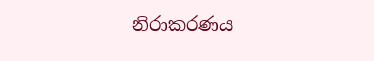නිරාකරණය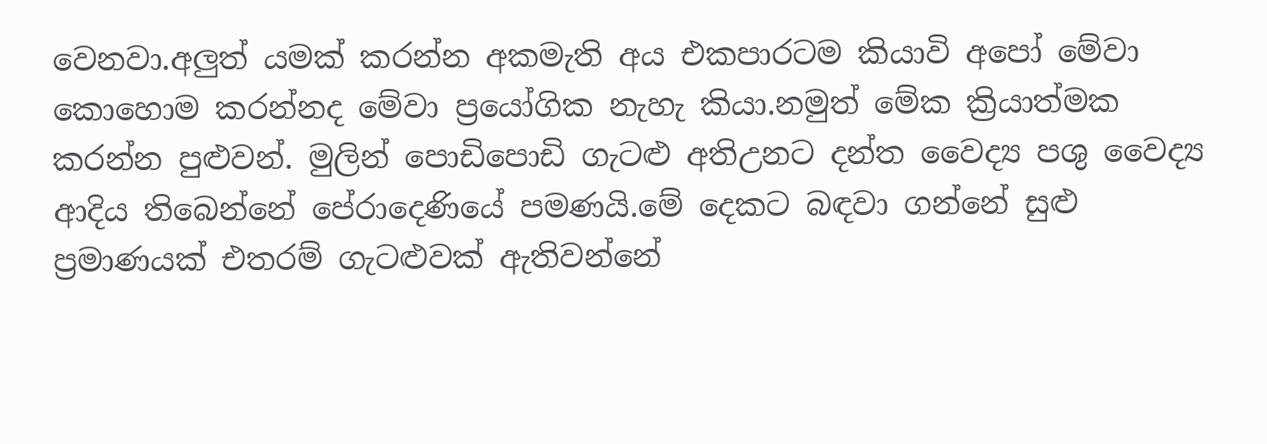වෙනවා.අලුත් යමක් කරන්න අකමැති අය එකපාරටම කියාවි අපෝ මේවා කොහොම කරන්නද මේවා ප්‍රයෝගික නැහැ කියා.නමුත් මේක ක්‍රියාත්මක කරන්න පුළුවන්. මුලින් පොඩිපොඩි ගැටළු අතිඋනට දන්ත වෛද්‍ය පශු වෛද්‍ය ආදිය තිබෙන්නේ පේරාදෙණියේ පමණයි.මේ දෙකට බඳවා ගන්නේ සුළු ප්‍රමාණයක් එතරම් ගැටළුවක් ඇතිවන්නේ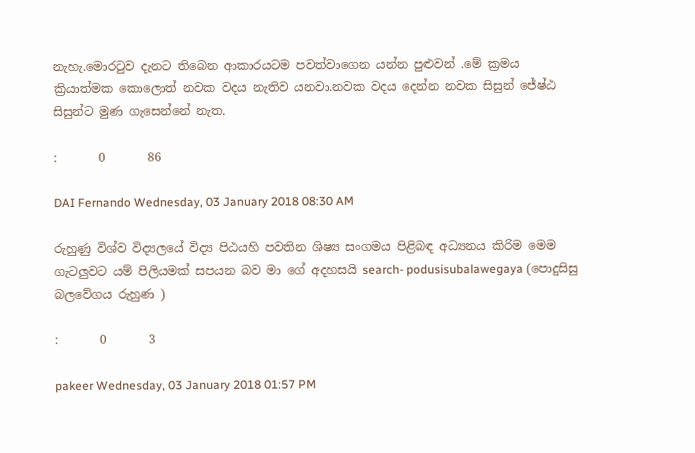නැහැ.මොරටුව දැනට තිබෙන ආකාරයටම පවත්වාගෙන යන්න පුළුවන් .මේ ක්‍රමය ක්‍රියාත්මක කොලොත් නවක වදය නැතිව යනවා.නවක වදය දෙන්න නවක සිසුන් ජේෂ්ඨ සිසුන්ට මුණ ගැසෙන්නේ නැත.

:       0       86

DAI Fernando Wednesday, 03 January 2018 08:30 AM

රුහුණු විශ්ව විද්‍යලයේ විද්‍ය පිඨයහි පවතින ශිෂ්‍ය සංගමය පිළිබඳ අධ්‍යනය කිරිම මෙම ගැටලුවට යම් පිලියමක් සපයන බව මා ගේ අදහසයි search- podusisubalawegaya (පොදුසිසු බලවේගය රුහුණ )

:       0       3

pakeer Wednesday, 03 January 2018 01:57 PM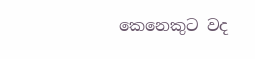කෙනෙකුට වද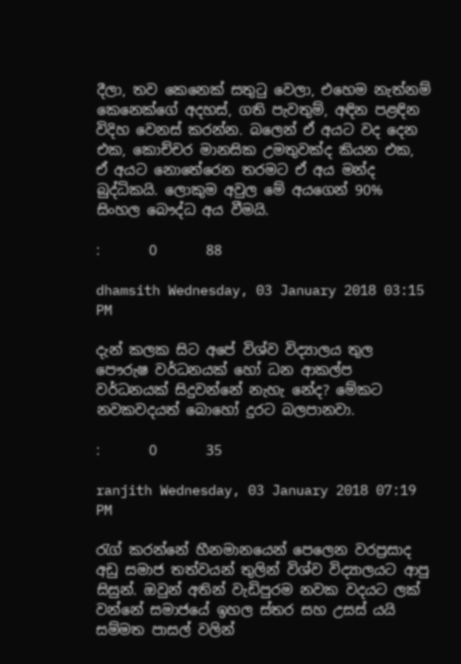දීලා, තව කෙනෙක් සතුටු වෙලා, එහෙම නැත්නම් කෙනෙක්ගේ අදහස්, ගති පැවතුම්, අඳින පළඳින විදිහ වෙනස් කරන්න. බලෙන් ඒ අයට වද දෙන එක, කොච්චර මානසික උමතුවක්ද කියන එක, ඒ අයට නොතේරෙන තරමට ඒ අය මන්ද බුද්ධිකයි. ලොකුම අවුල මේ අයගෙන් 90% සිංහල බෞද්ධ අය වීමයි.

:       0       88

dhamsith Wednesday, 03 January 2018 03:15 PM

දැන් කලක සිට අපේ විශ්ව විද්‍යාලය තුල පෞරුෂ වර්ධනයක් හෝ ධන ආකල්ප වර්ධනයක් සිදුවන්නේ නැහැ නේද? මේකට නවකවදයත් බොහෝ දුරට බලපානවා.

:       0       35

ranjith Wednesday, 03 January 2018 07:19 PM

රැග් කරන්නේ හීනමානයෙන් පෙලෙන වරප්‍රසාද අඩු සමාජ තත්වයන් තුලින් විශ්ව විද්‍යාලයට ආපු සිසුන්. ඔවුන් අතින් වැඩිපුරම නවක වදයට ලක් වන්නේ සමාජයේ ඉහල ස්තර සහ උසස් යයි සම්මත පාසල් වලින්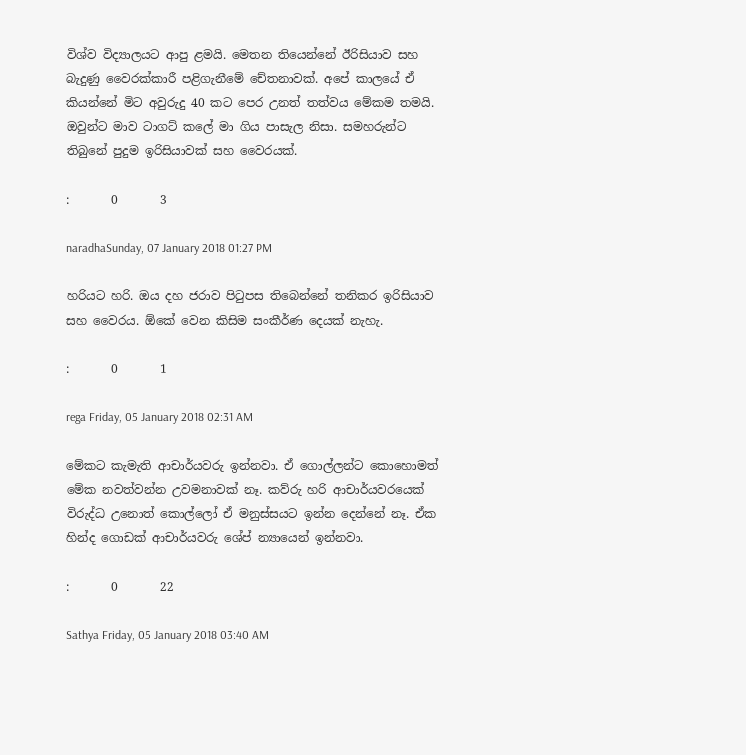විශ්ව විද්‍යාලයට ආපු ළමයි. මෙතන තියෙන්නේ ඊරිසියාව සහ බැදුණු වෛරක්කාරී පළිගැනීමේ චේතනාවක්. අපේ කාලයේ ඒ කියන්නේ මිට අවුරුදු 40 කට පෙර උනත් තත්වය මේකම තමයි. ඔවුන්ට මාව ටාගට් කලේ මා ගිය පාසැල නිසා. සමහරුන්ට තිබුනේ පුදුම ඉරිසියාවක් සහ වෛරයක්.

:       0       3

naradhaSunday, 07 January 2018 01:27 PM

හරියට හරි. ඔය දහ ජරාව පිටුපස තිබෙන්නේ තනිකර ඉරිසියාව සහ වෛරය. ඕකේ වෙන කිසිම සංකීර්ණ දෙයක් නැහැ.

:       0       1

rega Friday, 05 January 2018 02:31 AM

මේකට කැමැති ආචාර්යවරු ඉන්නවා. ඒ ගොල්ලන්ට කොහොමත් මේක නවත්වන්න උවමනාවක් නෑ. කව්රු හරි ආචාර්යවරයෙක් විරුද්ධ උනොත් කොල්ලෝ ඒ මනුස්සයට ඉන්න දෙන්නේ නෑ. ඒක හින්ද ගොඩක් ආචාර්යවරු ශේප් න්‍යායෙන් ඉන්නවා.

:       0       22

Sathya Friday, 05 January 2018 03:40 AM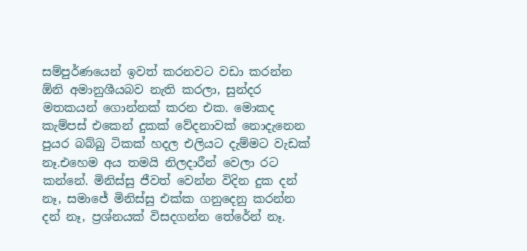සම්පුර්ණයෙන් ඉවත් කරනවට වඩා කරන්න ඕනි අමානුශීයබව නැති කරලා, සුන්දර මතකයන් ගොන්නක් කරන එක. මොකද කැම්පස් එකෙන් දුකක් වේදනාවක් නොදැනෙන පුයර බබ්බු ටිකක් හදල එලියට දැම්මට වැඩක් නෑ.එහෙම අය තමයි නිලදාරීන් වෙලා රට කන්නේ. මිනිස්සු ජීවත් වෙන්න විදින දුක දන් නෑ, සමාජේ මිනිස්සු එක්ක ගනුදෙනු කරන්න දන් නෑ, ප්‍රශ්නයක් විසදගන්න තේරේන් නෑ.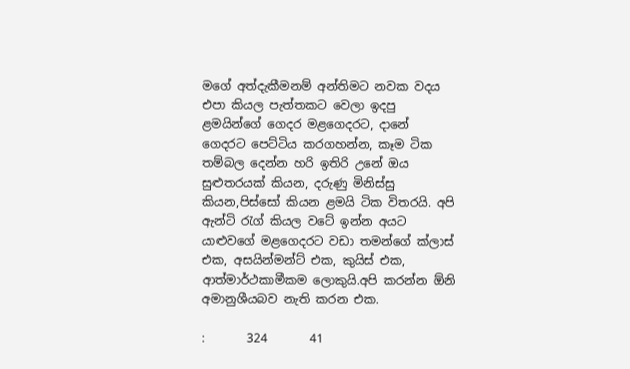මගේ අත්දැකීමනම් අන්තිමට නවක වදය එපා කියල පැත්තකට වෙලා ඉදපු ළමයින්ගේ ගෙදර මළගෙදරට, දානේ ගෙදරට පෙට්ටිය කරගහන්න, කෑම ටික තම්බල දෙන්න හරි ඉතිරි උනේ ඔය සුළුතරයක් කියන, දරුණු මිනිස්සු කියන,පිස්සෝ කියන ළමයි ටික විතරයි. අපි ඇන්ටි රැග් කියල වටේ ඉන්න අයට යාළුවගේ මළගෙදරට වඩා තමන්ගේ ක්ලාස් එක, අසයින්මන්ට් එක, කුයිස් එක, ආත්මාර්ථකාමීකම ලොකුයි.අපි කරන්න ඕනි අමානුශීයබව නැති කරන එක.

:       324       41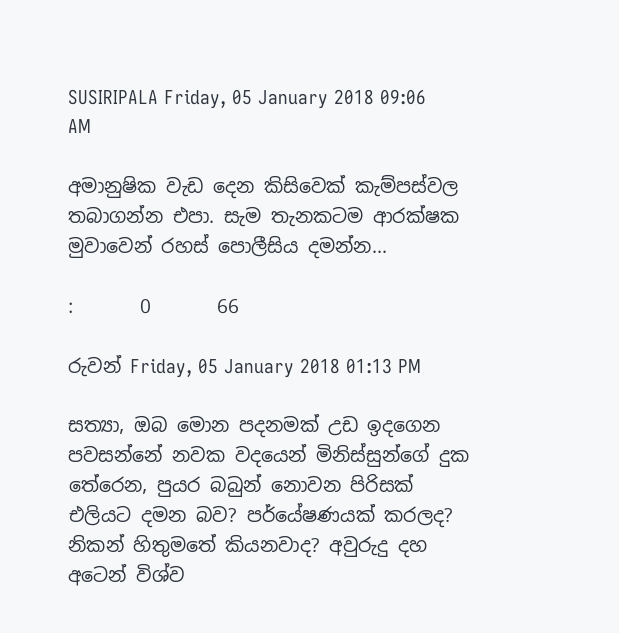SUSIRIPALA Friday, 05 January 2018 09:06 AM

අමානුෂික වැඩ දෙන කිසිවෙක් කැම්පස්වල තබාගන්න එපා. සැම තැනකටම ආරක්ෂක මුවාවෙන් රහස් පොලීසිය දමන්න...

:       0       66

රුවන් Friday, 05 January 2018 01:13 PM

සත්‍යා, ඔබ මොන පදනමක් උඩ ඉදගෙන පවසන්නේ නවක වදයෙන් මිනිස්සුන්ගේ දුක තේරෙන, පුයර බබුන් නොවන පිරිසක් එලියට දමන බව? පර්යේෂණයක් කරලද? නිකන් හිතුමතේ කියනවාද? අවුරුදු දහ අටෙන් විශ්ව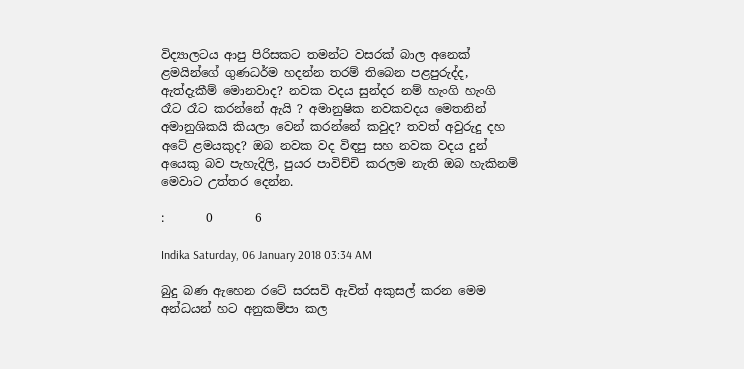විද්‍යාලටය ආපු පිරිසකට තමන්ට වසරක් බාල අනෙක් ළමයින්ගේ ගුණධර්ම හදන්න තරම් තිබෙන පළපුරුද්ද, ඇත්දැකීම් මොනවාද? නවක වදය සුන්දර නම් හැංගි හැංගි රෑට රෑට කරන්නේ ඇයි ? අමානුෂික නවකවදය මෙතනින් අමානුශිකයි කියලා වෙන් කරන්නේ කවුද? තවත් අවුරුදු දහ අටේ ළමයකුද? ඔබ නවක වද විඳපු සහ නවක වදය දුන් අයෙකු බව පැහැදිලි, පුයර පාවිච්චි කරලම නැති ඔබ හැකිනම් මෙවාට උත්තර දෙන්න.

:       0       6

Indika Saturday, 06 January 2018 03:34 AM

බුදු බණ ඇහෙන රටේ සරසවි ඇවිත් අකුසල් කරන මෙම අන්ධයන් හට අනුකම්පා කල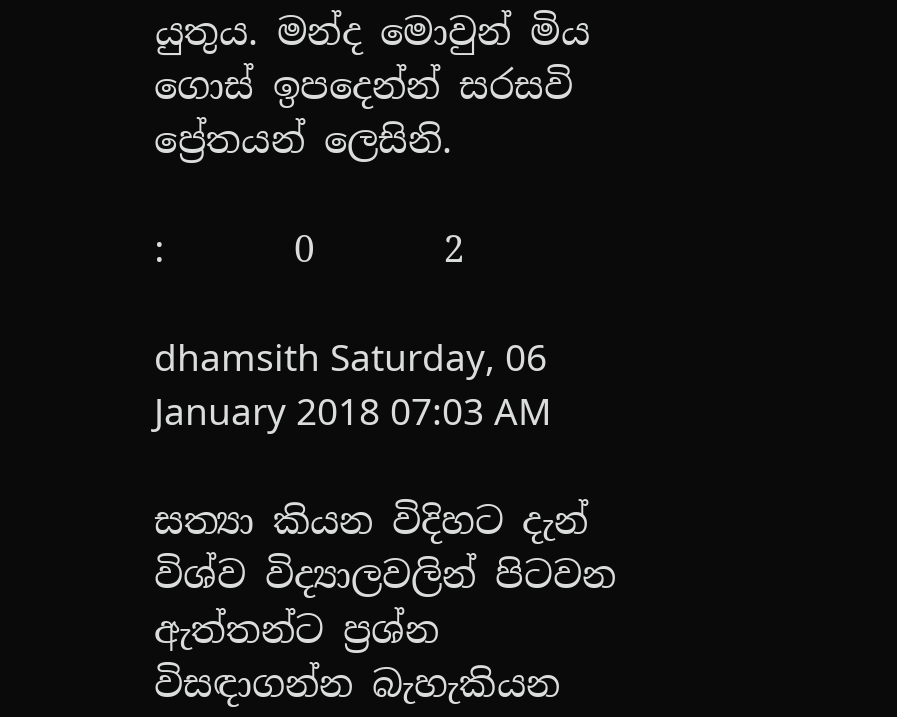යුතුය. මන්ද මොවුන් මිය ගොස් ඉපදෙන්න් සරසවි ප්‍රේතයන් ලෙසිනි.

:       0       2

dhamsith Saturday, 06 January 2018 07:03 AM

සත්‍යා කියන විදිහට දැන් විශ්ව විද්‍යාලවලින් පිටවන ඇත්තන්ට ප්‍රශ්න විසඳාගන්න බැහැකියන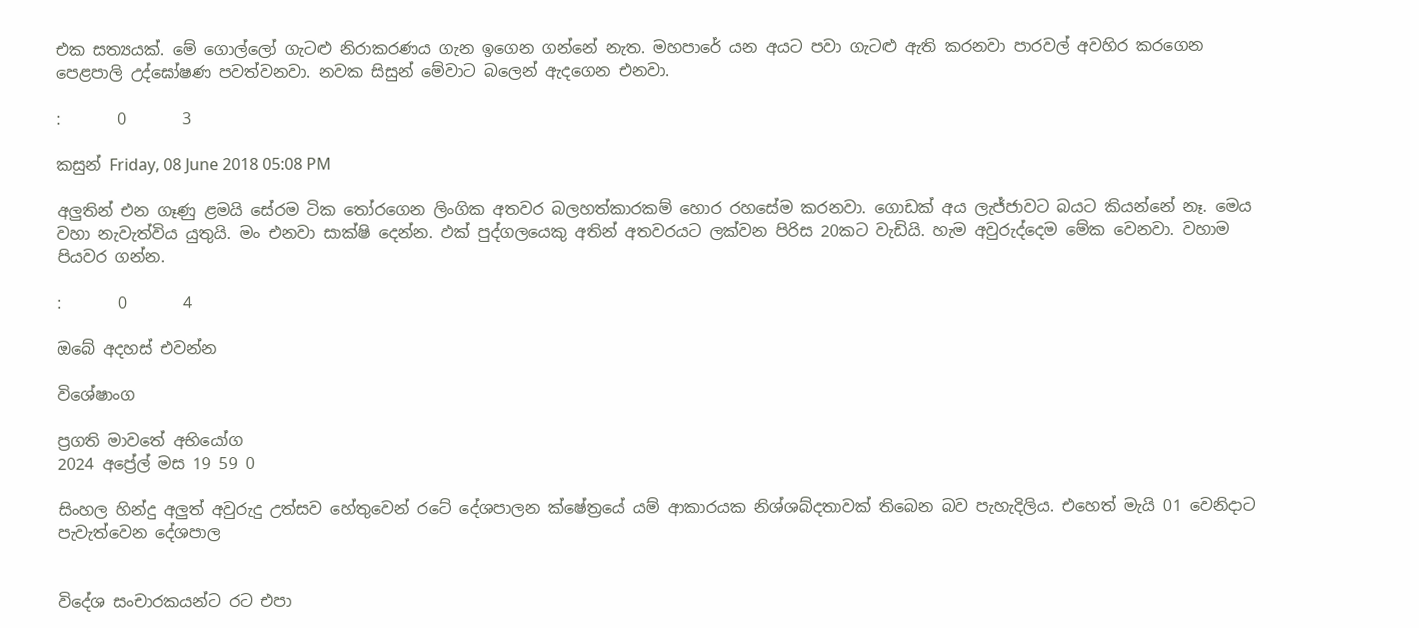එක සත්‍යයක්‌. මේ ගොල්ලෝ ගැටළු නිරාකරණය ගැන ඉගෙන ගන්නේ නැත. මහපාරේ යන අයට පවා ගැටළු ඇති කරනවා පාරවල් අවහිර කරගෙන පෙළපාලි උද්ඝෝෂණ පවත්වනවා. නවක සිසුන් මේවාට බලෙන් ඇදගෙන එනවා.

:       0       3

කසුන් Friday, 08 June 2018 05:08 PM

අලුතින් එන ගෑණු ළමයි සේරම ටික තෝරගෙන ලිංගික අතවර බලහත්කාරකම් හොර රහසේම කරනවා. ගොඩක් අය ලැජ්ජාවට බයට කියන්නේ නෑ. මෙය වහා නැවැත්විය යුතුයි. මං එනවා සාක්ෂි දෙන්න. ඵක් පුද්ගලයෙකු අතින් අතවරයට ලක්වන පිරිස 20කට වැඩියි. හැම අවුරුද්දෙම මේක වෙනවා. වහාම පියවර ගන්න.

:       0       4

ඔබේ අදහස් එවන්න

විශේෂාංග

ප්‍රගති මාවතේ අභියෝග
2024 අප්‍රේල් මස 19 59 0

සිංහල හින්දු අලුත් අවුරුදු උත්සව හේතුවෙන් රටේ දේශපාලන ක්ෂේත්‍රයේ යම් ආකාරයක නිශ්ශබ්දතාවක් තිබෙන බව පැහැදිලිය. එහෙත් මැයි 01 වෙනිදාට පැවැත්වෙන දේශපාල


විදේශ සංචාරකයන්ට රට එපා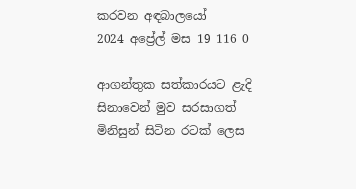කරවන අඳබාලයෝ
2024 අප්‍රේල් මස 19 116 0

ආගන්තුක සත්කාරයට ළැදි සිනාවෙන් මුව සරසාගත් මිනිසුන් සිටින රටක් ලෙස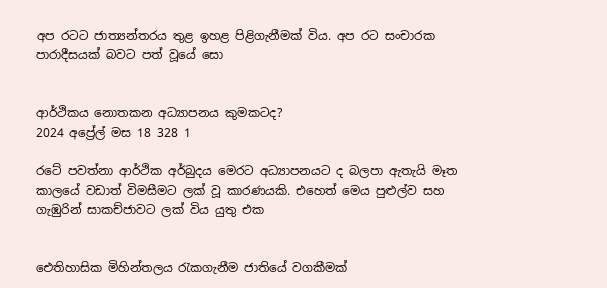අප රටට ජාත්‍යන්තරය තුළ ඉහළ පිළිගැනීමක් විය. අප රට සංචාරක පාරාදීසයක් බවට පත් වූයේ සො


ආර්ථිකය නොතකන අධ්‍යාපනය කුමකටද?
2024 අප්‍රේල් මස 18 328 1

රටේ පවත්නා ආර්ථික අර්බුදය මෙරට අධ්‍යාපනයට ද බලපා ඇතැයි මෑත කාලයේ වඩාත් විමසීමට ලක් වූ කාරණයකි. එහෙත් මෙය පුළුල්ව සහ ගැඹුරින් සාකච්ජාවට ලක් විය යුතු එක


ඓතිහාසික මිහින්තලය රැකගැනීම ජාතියේ වගකීමක්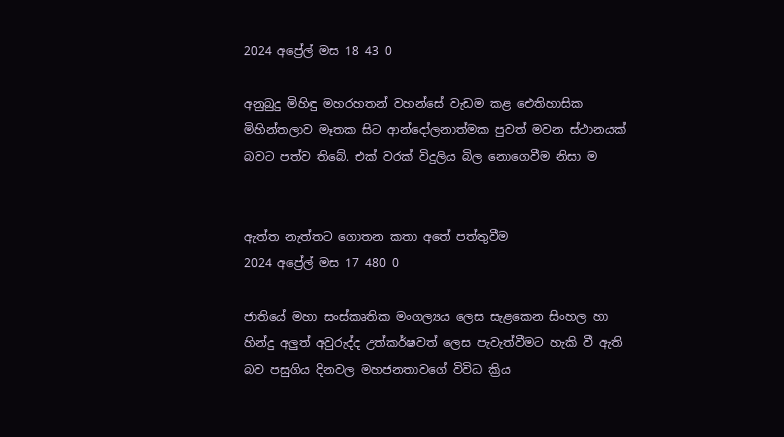2024 අප්‍රේල් මස 18 43 0

අනුබුදු මිහිඳු මහරහතන් වහන්සේ වැඩම කළ ඓතිහාසික මිහින්තලාව මෑතක සිට ආන්දෝලනාත්මක පුවත් මවන ස්ථානයක් බවට පත්ව තිබේ. එක් වරක් විදුලිය බිල නොගෙවීම නිසා ම


ඇත්ත නැත්තට ගොතන කතා අතේ පත්තුවීම
2024 අප්‍රේල් මස 17 480 0

ජාතියේ මහා සංස්කෘතික මංගල්‍යය ලෙස සැළකෙන සිංහල හා හින්දු අලුත් අවුරුද්ද උත්කර්ෂවත් ලෙස පැවැත්වීමට හැකි වී ඇති බව පසුගිය දිනවල මහජනතාවගේ විවිධ ක්‍රිය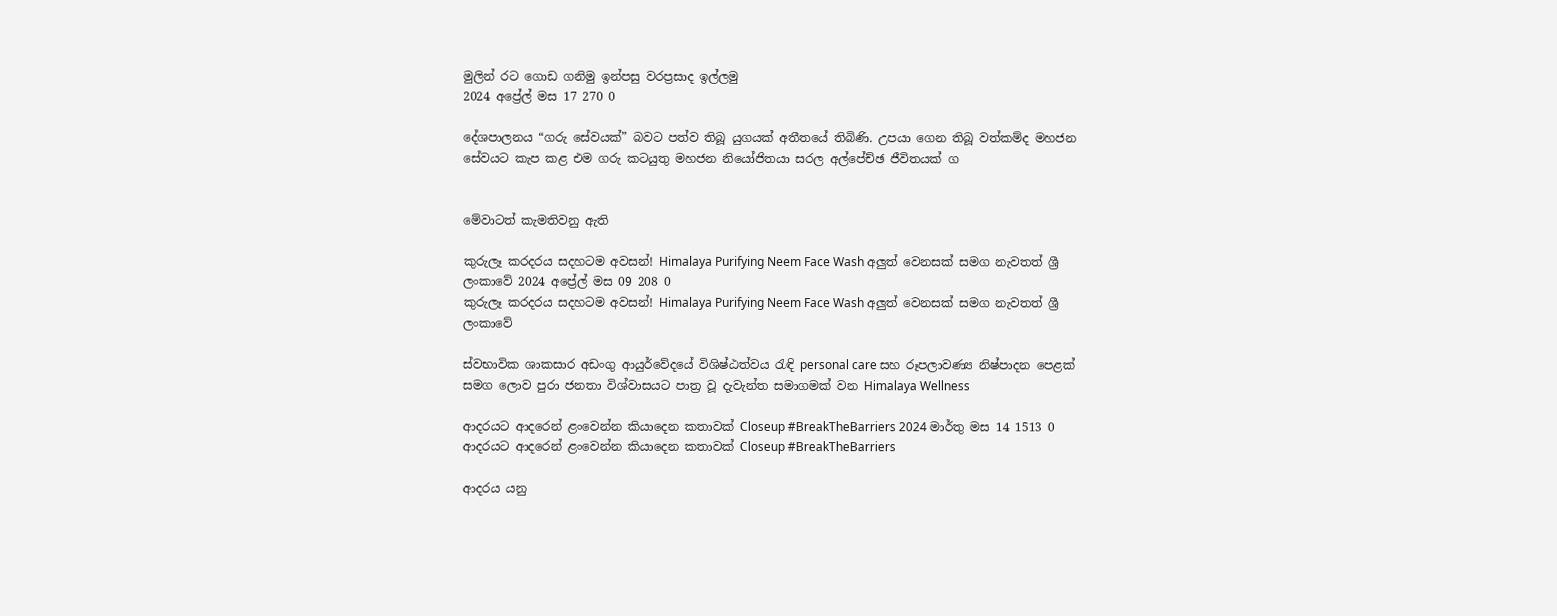මුලින් රට ගොඩ ගනිමු ඉන්පසු වරප්‍රසාද ඉල්ලමු
2024 අප්‍රේල් මස 17 270 0

දේශපාලනය “ගරු සේවයක්” බවට පත්ව තිබූ යුගයක් අතීතයේ තිබිණි. උපයා ගෙන තිබූ වත්කම්ද මහජන සේවයට කැප කළ එම ගරු කටයුතු මහජන නියෝජිතයා සරල අල්පේච්ඡ ජීවිතයක් ග


මේවාටත් කැමතිවනු ඇති

කුරුලෑ කරදරය සදහටම අවසන්! Himalaya Purifying Neem Face Wash අලුත් වෙනසක් සමග නැවතත් ශ්‍රී ලංකාවේ 2024 අප්‍රේල් මස 09 208 0
කුරුලෑ කරදරය සදහටම අවසන්! Himalaya Purifying Neem Face Wash අලුත් වෙනසක් සමග නැවතත් ශ්‍රී ලංකාවේ

ස්වභාවික ශාකසාර අඩංගු ආයුර්වේදයේ විශිෂ්ඨත්වය රැඳි personal care සහ රූපලාවණ්‍ය නිෂ්පාදන පෙළක් සමග ලොව පුරා ජනතා විශ්වාසයට පාත්‍ර වූ දැවැන්ත සමාගමක් වන Himalaya Wellness

ආදරයට ආදරෙන් ළංවෙන්න කියාදෙන කතාවක් Closeup #BreakTheBarriers 2024 මාර්තු මස 14 1513 0
ආදරයට ආදරෙන් ළංවෙන්න කියාදෙන කතාවක් Closeup #BreakTheBarriers

ආදරය යනු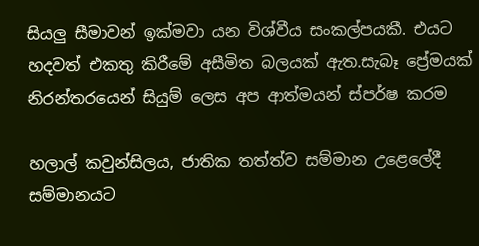සියලු සීමාවන් ඉක්මවා යන විශ්වීය සංකල්පයකී. එයට හදවත් එකතු කිරීමේ අසීමිත බලයක් ඇත.සැබෑ ප්‍රේමයක් නිරන්තරයෙන් සියුම් ලෙස අප ආත්මයන් ස්පර්ෂ කරම

හලාල් කවුන්සිලය, ජාතික තත්ත්ව සම්මාන උළෙලේදී සම්මානයට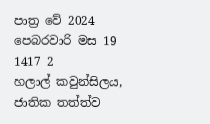පාත්‍ර වේ 2024 පෙබරවාරි මස 19 1417 2
හලාල් කවුන්සිලය, ජාතික තත්ත්ව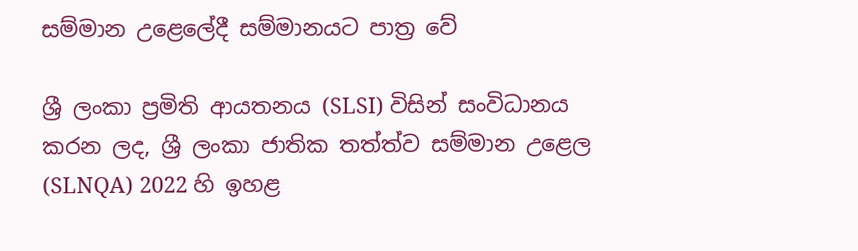සම්මාන උළෙලේදී සම්මානයට පාත්‍ර වේ

ශ්‍රී ලංකා ප්‍රමිති ආයතනය (SLSI) විසින් සංවිධානය කරන ලද, ශ්‍රී ලංකා ජාතික තත්ත්ව සම්මාන උළෙල (SLNQA) 2022 හි ඉහළ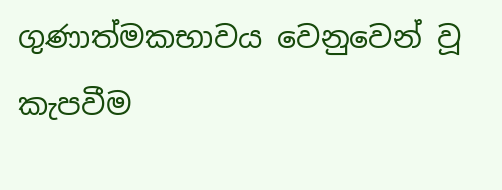ගුණාත්මකභාවය වෙනුවෙන් වූ කැපවීම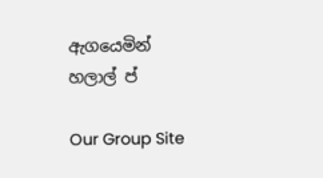ඇගයෙමින් හලාල් ප්

Our Group Site